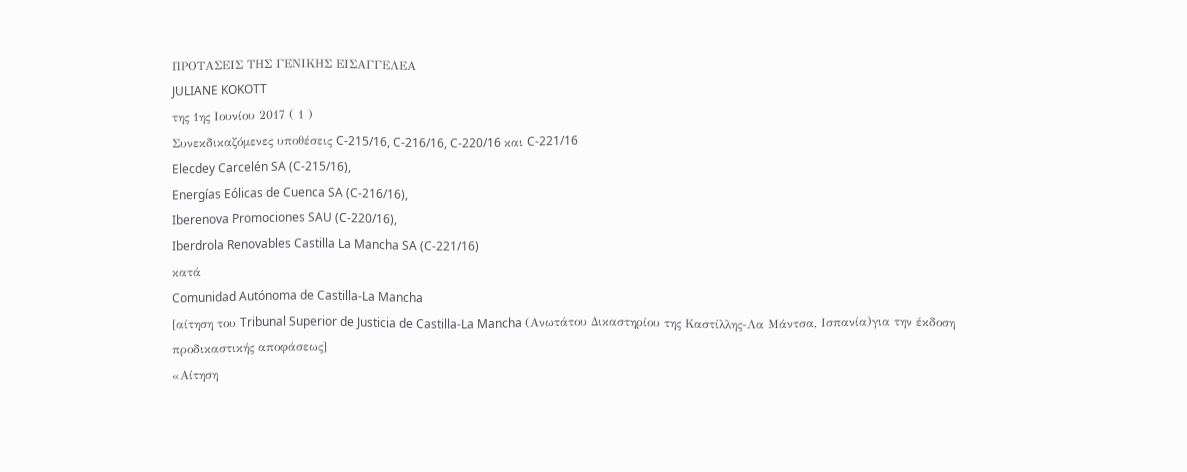ΠΡΟΤΑΣΕΙΣ ΤΗΣ ΓΕΝΙΚΗΣ ΕΙΣΑΓΓΕΛΕΑ
JULIANE KOKOTT
της 1ης Ιουνίου 2017 ( 1 )
Συνεκδικαζόμενες υποθέσεις C‑215/16, C‑216/16, C‑220/16 και C‑221/16
Elecdey Carcelén SA (C‑215/16),
Energías Eólicas de Cuenca SA (C‑216/16),
Iberenova Promociones SAU (C‑220/16),
Iberdrola Renovables Castilla La Mancha SA (C‑221/16)
κατά
Comunidad Autónoma de Castilla-La Mancha
[αίτηση του Tribunal Superior de Justicia de Castilla-La Mancha (Ανωτάτου Δικαστηρίου της Καστίλλης-Λα Μάντσα, Ισπανία)για την έκδοση προδικαστικής αποφάσεως]
«Αίτηση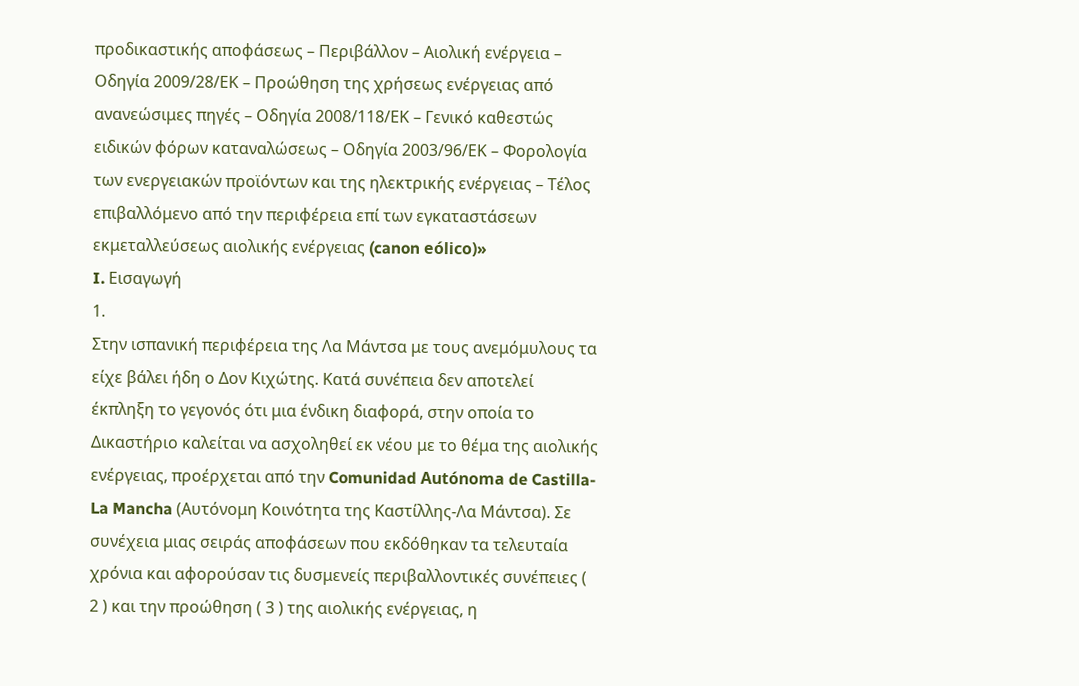προδικαστικής αποφάσεως – Περιβάλλον – Αιολική ενέργεια – Οδηγία 2009/28/ΕΚ – Προώθηση της χρήσεως ενέργειας από ανανεώσιμες πηγές – Οδηγία 2008/118/ΕΚ – Γενικό καθεστώς ειδικών φόρων καταναλώσεως – Οδηγία 2003/96/ΕΚ – Φορολογία των ενεργειακών προϊόντων και της ηλεκτρικής ενέργειας – Τέλος επιβαλλόμενο από την περιφέρεια επί των εγκαταστάσεων εκμεταλλεύσεως αιολικής ενέργειας (canon eólico)»
I. Εισαγωγή
1.
Στην ισπανική περιφέρεια της Λα Μάντσα με τους ανεμόμυλους τα είχε βάλει ήδη ο Δον Κιχώτης. Κατά συνέπεια δεν αποτελεί έκπληξη το γεγονός ότι μια ένδικη διαφορά, στην οποία το Δικαστήριο καλείται να ασχοληθεί εκ νέου με το θέμα της αιολικής ενέργειας, προέρχεται από την Comunidad Autónoma de Castilla-La Mancha (Αυτόνομη Κοινότητα της Καστίλλης-Λα Μάντσα). Σε συνέχεια μιας σειράς αποφάσεων που εκδόθηκαν τα τελευταία χρόνια και αφορούσαν τις δυσμενείς περιβαλλοντικές συνέπειες ( 2 ) και την προώθηση ( 3 ) της αιολικής ενέργειας, η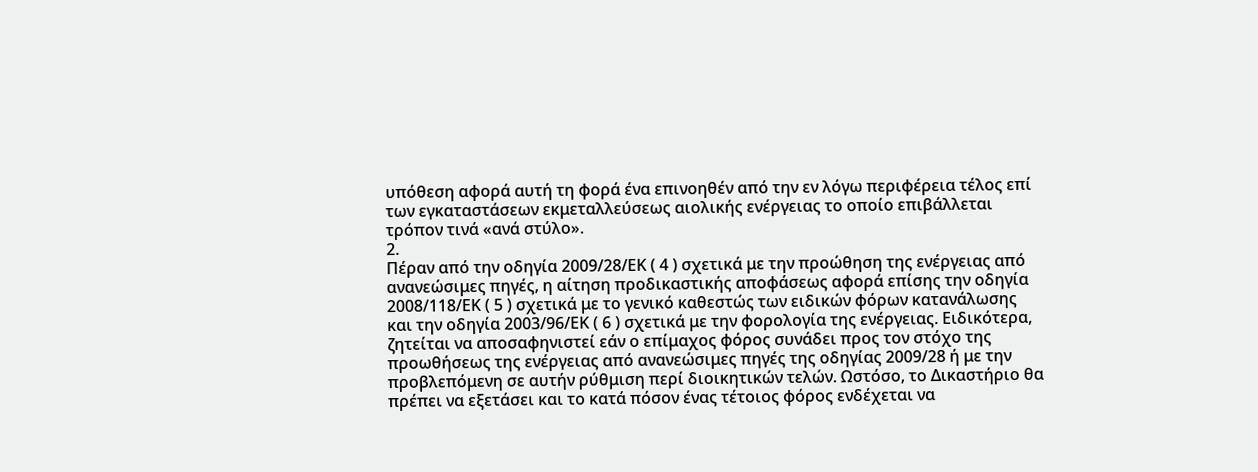υπόθεση αφορά αυτή τη φορά ένα επινοηθέν από την εν λόγω περιφέρεια τέλος επί των εγκαταστάσεων εκμεταλλεύσεως αιολικής ενέργειας το οποίο επιβάλλεται τρόπον τινά «ανά στύλο».
2.
Πέραν από την οδηγία 2009/28/ΕΚ ( 4 ) σχετικά με την προώθηση της ενέργειας από ανανεώσιμες πηγές, η αίτηση προδικαστικής αποφάσεως αφορά επίσης την οδηγία 2008/118/ΕΚ ( 5 ) σχετικά με το γενικό καθεστώς των ειδικών φόρων κατανάλωσης και την οδηγία 2003/96/ΕΚ ( 6 ) σχετικά με την φορολογία της ενέργειας. Ειδικότερα, ζητείται να αποσαφηνιστεί εάν ο επίμαχος φόρος συνάδει προς τον στόχο της προωθήσεως της ενέργειας από ανανεώσιμες πηγές της οδηγίας 2009/28 ή με την προβλεπόμενη σε αυτήν ρύθμιση περί διοικητικών τελών. Ωστόσο, το Δικαστήριο θα πρέπει να εξετάσει και το κατά πόσον ένας τέτοιος φόρος ενδέχεται να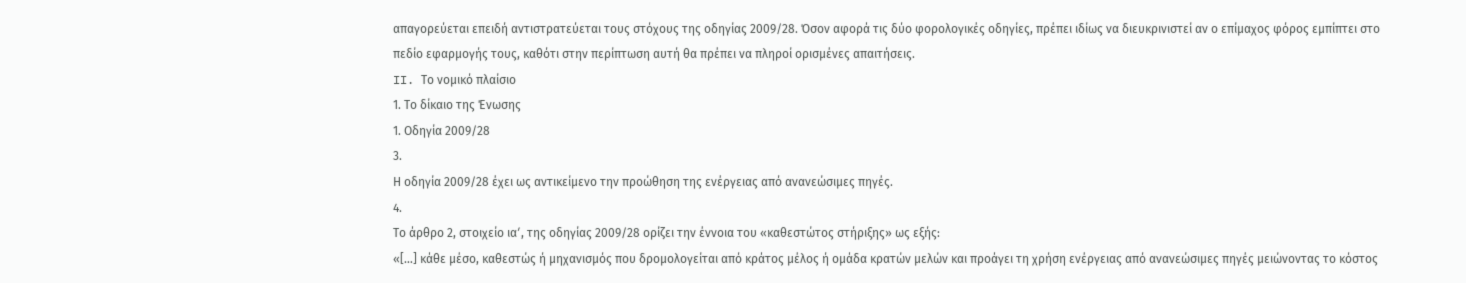απαγορεύεται επειδή αντιστρατεύεται τους στόχους της οδηγίας 2009/28. Όσον αφορά τις δύο φορολογικές οδηγίες, πρέπει ιδίως να διευκρινιστεί αν ο επίμαχος φόρος εμπίπτει στο πεδίο εφαρμογής τους, καθότι στην περίπτωση αυτή θα πρέπει να πληροί ορισμένες απαιτήσεις.
II. Το νομικό πλαίσιο
1. Το δίκαιο της Ένωσης
1. Οδηγία 2009/28
3.
Η οδηγία 2009/28 έχει ως αντικείμενο την προώθηση της ενέργειας από ανανεώσιμες πηγές.
4.
Το άρθρο 2, στοιχείο ιαʹ, της οδηγίας 2009/28 ορίζει την έννοια του «καθεστώτος στήριξης» ως εξής:
«[…] κάθε μέσο, καθεστώς ή μηχανισμός που δρομολογείται από κράτος μέλος ή ομάδα κρατών μελών και προάγει τη χρήση ενέργειας από ανανεώσιμες πηγές μειώνοντας το κόστος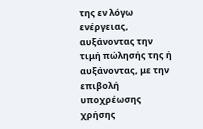της εν λόγω ενέργειας, αυξάνοντας την τιμή πώλησής της ή αυξάνοντας, με την επιβολή υποχρέωσης χρήσης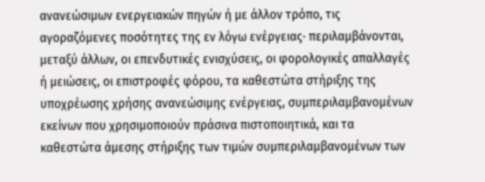ανανεώσιμων ενεργειακών πηγών ή με άλλον τρόπο, τις αγοραζόμενες ποσότητες της εν λόγω ενέργειας· περιλαμβάνονται, μεταξύ άλλων, οι επενδυτικές ενισχύσεις, οι φορολογικές απαλλαγές ή μειώσεις, οι επιστροφές φόρου, τα καθεστώτα στήριξης της υποχρέωσης χρήσης ανανεώσιμης ενέργειας, συμπεριλαμβανομένων εκείνων που χρησιμοποιούν πράσινα πιστοποιητικά, και τα καθεστώτα άμεσης στήριξης των τιμών συμπεριλαμβανομένων των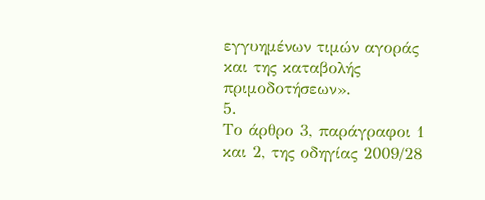εγγυημένων τιμών αγοράς και της καταβολής πριμοδοτήσεων».
5.
Το άρθρο 3, παράγραφοι 1 και 2, της οδηγίας 2009/28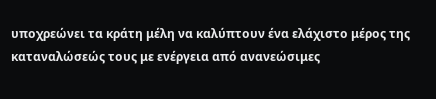υποχρεώνει τα κράτη μέλη να καλύπτουν ένα ελάχιστο μέρος της καταναλώσεώς τους με ενέργεια από ανανεώσιμες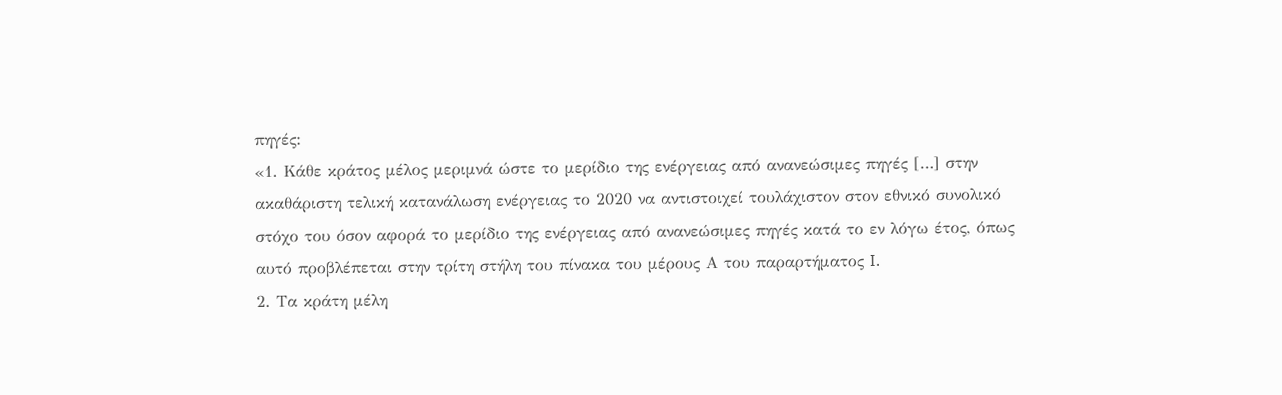πηγές:
«1. Κάθε κράτος μέλος μεριμνά ώστε το μερίδιο της ενέργειας από ανανεώσιμες πηγές […] στην ακαθάριστη τελική κατανάλωση ενέργειας το 2020 να αντιστοιχεί τουλάχιστον στον εθνικό συνολικό στόχο του όσον αφορά το μερίδιο της ενέργειας από ανανεώσιμες πηγές κατά το εν λόγω έτος, όπως αυτό προβλέπεται στην τρίτη στήλη του πίνακα του μέρους Α του παραρτήματος I.
2. Τα κράτη μέλη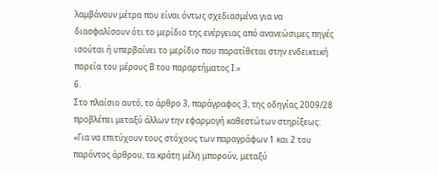λαμβάνουν μέτρα που είναι όντως σχεδιασμένα για να διασφαλίσουν ότι το μερίδιο της ενέργειας από ανανεώσιμες πηγές ισούται ή υπερβαίνει το μερίδιο που παρατίθεται στην ενδεικτική πορεία του μέρους Β του παραρτήματος Ι.»
6.
Στο πλαίσιο αυτό, το άρθρο 3, παράγραφος 3, της οδηγίας 2009/28 προβλέπει μεταξύ άλλων την εφαρμογή καθεστώτων στηρίξεως:
«Για να επιτύχουν τους στόχους των παραγράφων 1 και 2 του παρόντος άρθρου, τα κράτη μέλη μπορούν, μεταξύ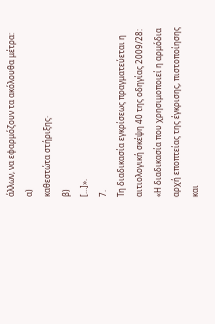άλλων, να εφαρμόζουν τα ακόλουθα μέτρα:
α)
καθεστώτα στήριξης·
β)
[…]».
7.
Τη διαδικασία εγκρίσεως πραγματεύεται η αιτιολογική σκέψη 40 της οδηγίας 2009/28:
«Η διαδικασία που χρησιμοποιεί η αρμόδια αρχή εποπτείας της έγκρισης, πιστοποίησης και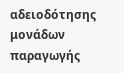αδειοδότησης μονάδων παραγωγής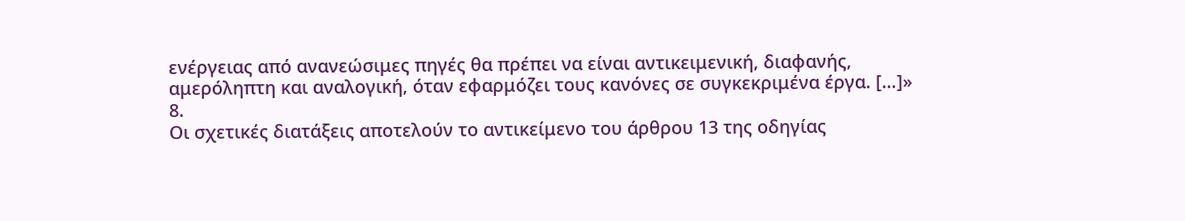ενέργειας από ανανεώσιμες πηγές θα πρέπει να είναι αντικειμενική, διαφανής, αμερόληπτη και αναλογική, όταν εφαρμόζει τους κανόνες σε συγκεκριμένα έργα. […]»
8.
Οι σχετικές διατάξεις αποτελούν το αντικείμενο του άρθρου 13 της οδηγίας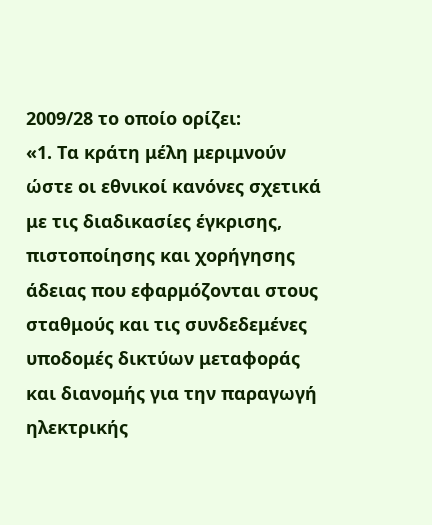2009/28 το οποίο ορίζει:
«1. Τα κράτη μέλη μεριμνούν ώστε οι εθνικοί κανόνες σχετικά με τις διαδικασίες έγκρισης, πιστοποίησης και χορήγησης άδειας που εφαρμόζονται στους σταθμούς και τις συνδεδεμένες υποδομές δικτύων μεταφοράς και διανομής για την παραγωγή ηλεκτρικής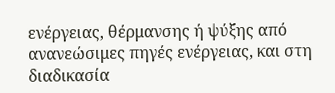ενέργειας, θέρμανσης ή ψύξης από ανανεώσιμες πηγές ενέργειας, και στη διαδικασία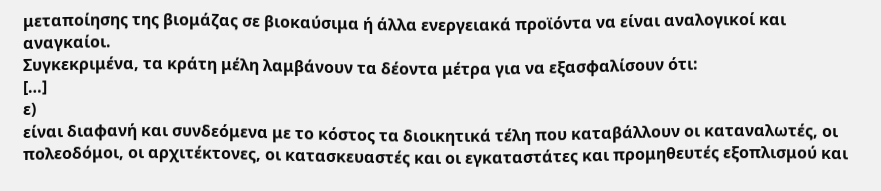μεταποίησης της βιομάζας σε βιοκαύσιμα ή άλλα ενεργειακά προϊόντα να είναι αναλογικοί και αναγκαίοι.
Συγκεκριμένα, τα κράτη μέλη λαμβάνουν τα δέοντα μέτρα για να εξασφαλίσουν ότι:
[…]
ε)
είναι διαφανή και συνδεόμενα με το κόστος τα διοικητικά τέλη που καταβάλλουν οι καταναλωτές, οι πολεοδόμοι, οι αρχιτέκτονες, οι κατασκευαστές και οι εγκαταστάτες και προμηθευτές εξοπλισμού και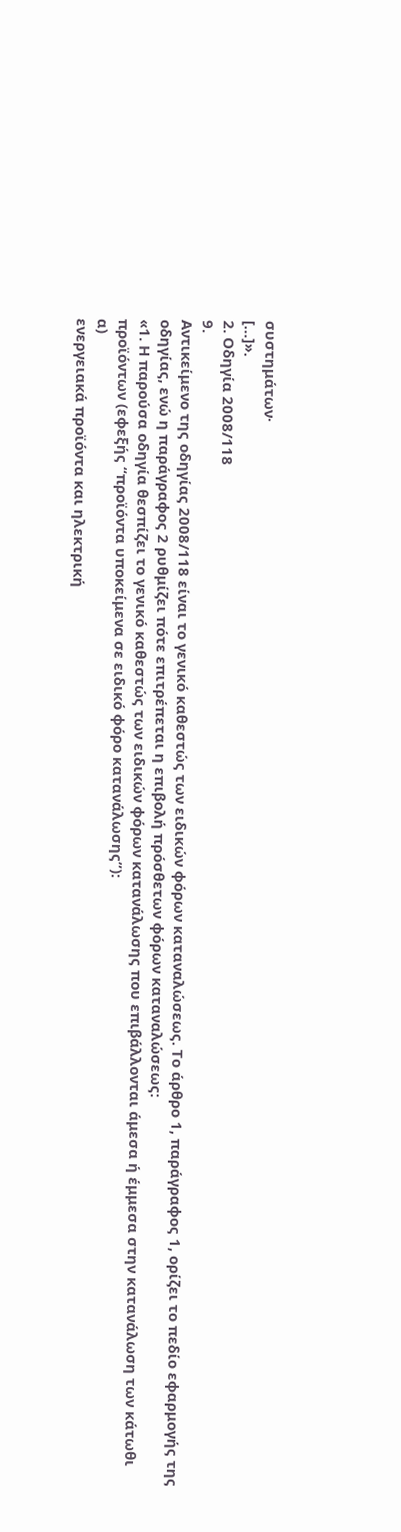συστημάτων·
[…]».
2. Οδηγία 2008/118
9.
Αντικείμενο της οδηγίας 2008/118 είναι το γενικό καθεστώς των ειδικών φόρων καταναλώσεως. Το άρθρο 1, παράγραφος 1, ορίζει το πεδίο εφαρμογής της οδηγίας, ενώ η παράγραφος 2 ρυθμίζει πότε επιτρέπεται η επιβολή πρόσθετων φόρων καταναλώσεως:
«1. Η παρούσα οδηγία θεσπίζει το γενικό καθεστώς των ειδικών φόρων κατανάλωσης που επιβάλλονται άμεσα ή έμμεσα στην κατανάλωση των κάτωθι προϊόντων (εφεξής “προϊόντα υποκείμενα σε ειδικό φόρο κατανάλωσης”):
α)
ενεργειακά προϊόντα και ηλεκτρική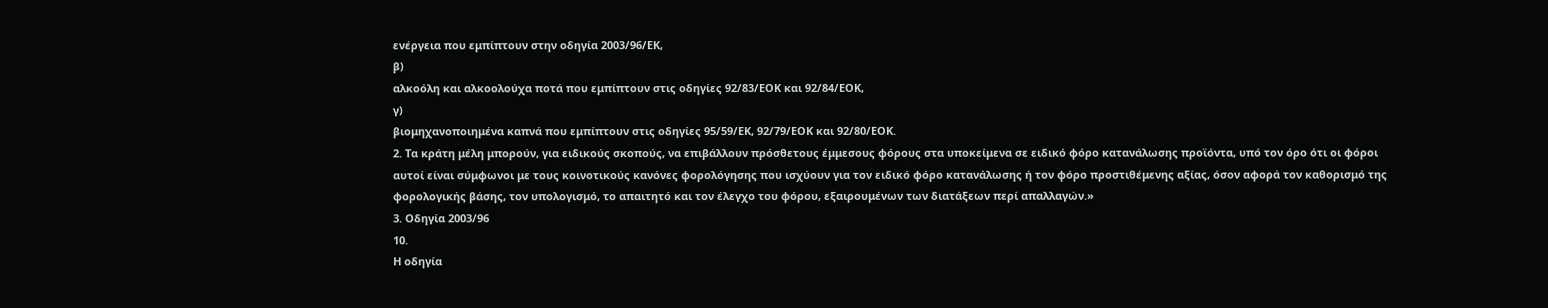ενέργεια που εμπίπτουν στην οδηγία 2003/96/ΕΚ,
β)
αλκοόλη και αλκοολούχα ποτά που εμπίπτουν στις οδηγίες 92/83/ΕΟΚ και 92/84/ΕΟΚ,
γ)
βιομηχανοποιημένα καπνά που εμπίπτουν στις οδηγίες 95/59/ΕΚ, 92/79/ΕΟΚ και 92/80/ΕΟΚ.
2. Τα κράτη μέλη μπορούν, για ειδικούς σκοπούς, να επιβάλλουν πρόσθετους έμμεσους φόρους στα υποκείμενα σε ειδικό φόρο κατανάλωσης προϊόντα, υπό τον όρο ότι οι φόροι αυτοί είναι σύμφωνοι με τους κοινοτικούς κανόνες φορολόγησης που ισχύουν για τον ειδικό φόρο κατανάλωσης ή τον φόρο προστιθέμενης αξίας, όσον αφορά τον καθορισμό της φορολογικής βάσης, τον υπολογισμό, το απαιτητό και τον έλεγχο του φόρου, εξαιρουμένων των διατάξεων περί απαλλαγών.»
3. Οδηγία 2003/96
10.
Η οδηγία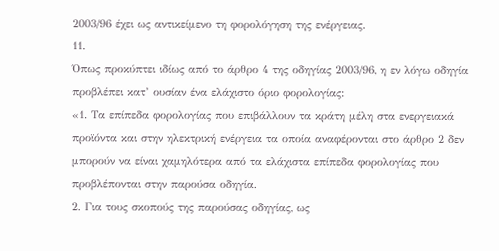2003/96 έχει ως αντικείμενο τη φορολόγηση της ενέργειας.
11.
Όπως προκύπτει ιδίως από το άρθρο 4 της οδηγίας 2003/96, η εν λόγω οδηγία προβλέπει κατ’ ουσίαν ένα ελάχιστο όριο φορολογίας:
«1. Τα επίπεδα φορολογίας που επιβάλλουν τα κράτη μέλη στα ενεργειακά προϊόντα και στην ηλεκτρική ενέργεια τα οποία αναφέρονται στο άρθρο 2 δεν μπορούν να είναι χαμηλότερα από τα ελάχιστα επίπεδα φορολογίας που προβλέπονται στην παρούσα οδηγία.
2. Για τους σκοπούς της παρούσας οδηγίας, ως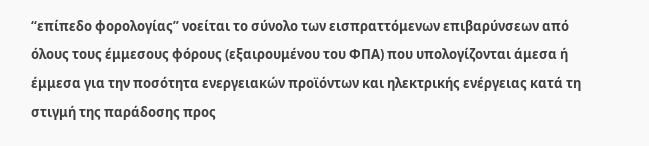“επίπεδο φορολογίας” νοείται το σύνολο των εισπραττόμενων επιβαρύνσεων από όλους τους έμμεσους φόρους (εξαιρουμένου του ΦΠΑ) που υπολογίζονται άμεσα ή έμμεσα για την ποσότητα ενεργειακών προϊόντων και ηλεκτρικής ενέργειας κατά τη στιγμή της παράδοσης προς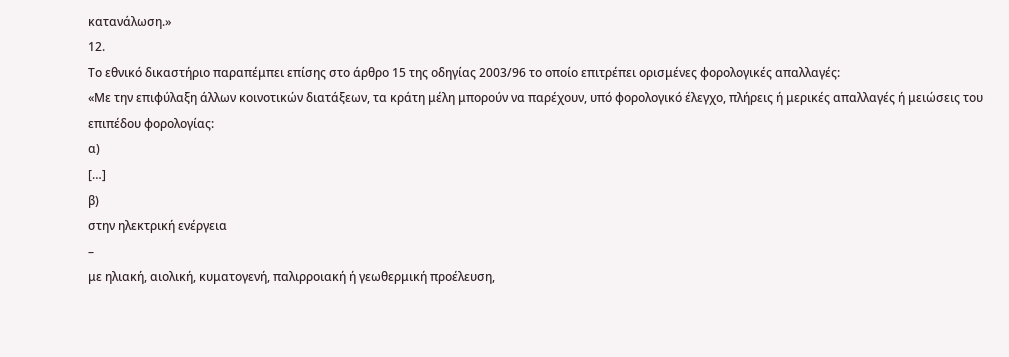κατανάλωση.»
12.
Το εθνικό δικαστήριο παραπέμπει επίσης στο άρθρο 15 της οδηγίας 2003/96 το οποίο επιτρέπει ορισμένες φορολογικές απαλλαγές:
«Με την επιφύλαξη άλλων κοινοτικών διατάξεων, τα κράτη μέλη μπορούν να παρέχουν, υπό φορολογικό έλεγχο, πλήρεις ή μερικές απαλλαγές ή μειώσεις του επιπέδου φορολογίας:
α)
[…]
β)
στην ηλεκτρική ενέργεια
–
με ηλιακή, αιολική, κυματογενή, παλιρροιακή ή γεωθερμική προέλευση,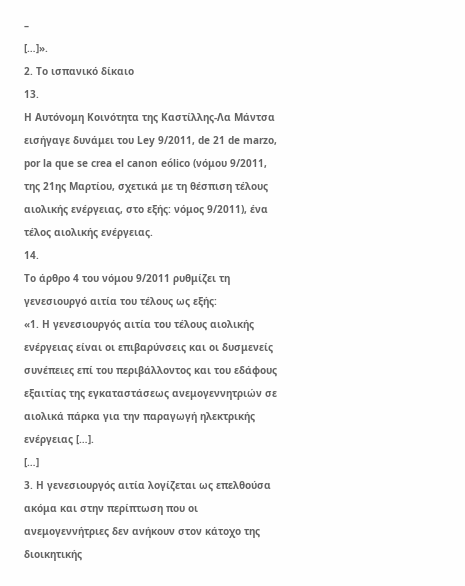–
[…]».
2. Το ισπανικό δίκαιο
13.
Η Αυτόνομη Κοινότητα της Καστίλλης-Λα Μάντσα εισήγαγε δυνάμει του Ley 9/2011, de 21 de marzo, por la que se crea el canon eólico (νόμου 9/2011, της 21ης Μαρτίου, σχετικά με τη θέσπιση τέλους αιολικής ενέργειας, στο εξής: νόμος 9/2011), ένα τέλος αιολικής ενέργειας.
14.
Το άρθρο 4 του νόμου 9/2011 ρυθμίζει τη γενεσιουργό αιτία του τέλους ως εξής:
«1. Η γενεσιουργός αιτία του τέλους αιολικής ενέργειας είναι οι επιβαρύνσεις και οι δυσμενείς συνέπειες επί του περιβάλλοντος και του εδάφους εξαιτίας της εγκαταστάσεως ανεμογεννητριών σε αιολικά πάρκα για την παραγωγή ηλεκτρικής ενέργειας […].
[…]
3. Η γενεσιουργός αιτία λογίζεται ως επελθούσα ακόμα και στην περίπτωση που οι ανεμογεννήτριες δεν ανήκουν στον κάτοχο της διοικητικής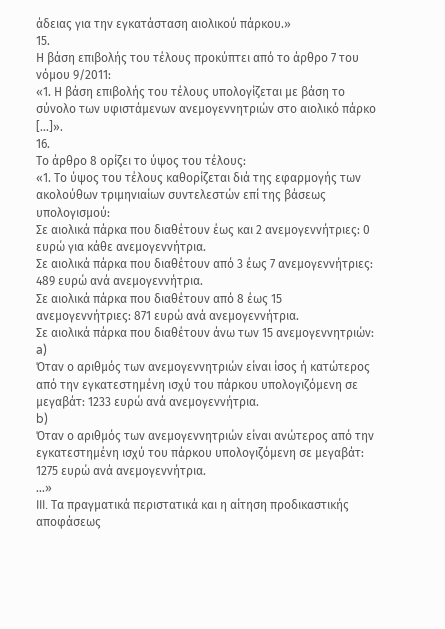άδειας για την εγκατάσταση αιολικού πάρκου.»
15.
Η βάση επιβολής του τέλους προκύπτει από το άρθρο 7 του νόμου 9/2011:
«1. Η βάση επιβολής του τέλους υπολογίζεται με βάση το σύνολο των υφιστάμενων ανεμογεννητριών στο αιολικό πάρκο […]».
16.
Το άρθρο 8 ορίζει το ύψος του τέλους:
«1. Το ύψος του τέλους καθορίζεται διά της εφαρμογής των ακολούθων τριμηνιαίων συντελεστών επί της βάσεως υπολογισμού:
Σε αιολικά πάρκα που διαθέτουν έως και 2 ανεμογεννήτριες: 0 ευρώ για κάθε ανεμογεννήτρια.
Σε αιολικά πάρκα που διαθέτουν από 3 έως 7 ανεμογεννήτριες: 489 ευρώ ανά ανεμογεννήτρια.
Σε αιολικά πάρκα που διαθέτουν από 8 έως 15 ανεμογεννήτριες: 871 ευρώ ανά ανεμογεννήτρια.
Σε αιολικά πάρκα που διαθέτουν άνω των 15 ανεμογεννητριών:
a)
Όταν ο αριθμός των ανεμογεννητριών είναι ίσος ή κατώτερος από την εγκατεστημένη ισχύ του πάρκου υπολογιζόμενη σε μεγαβάτ: 1233 ευρώ ανά ανεμογεννήτρια.
b)
Όταν ο αριθμός των ανεμογεννητριών είναι ανώτερος από την εγκατεστημένη ισχύ του πάρκου υπολογιζόμενη σε μεγαβάτ: 1275 ευρώ ανά ανεμογεννήτρια.
…»
III. Τα πραγματικά περιστατικά και η αίτηση προδικαστικής αποφάσεως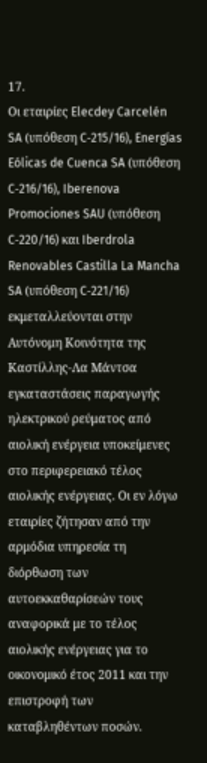17.
Οι εταιρίες Elecdey Carcelén SA (υπόθεση C‑215/16), Energías Eólicas de Cuenca SA (υπόθεση C‑216/16), Iberenova Promociones SAU (υπόθεση C‑220/16) και Iberdrola Renovables Castilla La Mancha SA (υπόθεση C‑221/16) εκμεταλλεύονται στην Αυτόνομη Κοινότητα της Καστίλλης-Λα Μάντσα εγκαταστάσεις παραγωγής ηλεκτρικού ρεύματος από αιολική ενέργεια υποκείμενες στο περιφερειακό τέλος αιολικής ενέργειας. Οι εν λόγω εταιρίες ζήτησαν από την αρμόδια υπηρεσία τη διόρθωση των αυτοεκκαθαρίσεών τους αναφορικά με το τέλος αιολικής ενέργειας για το οικονομικό έτος 2011 και την επιστροφή των καταβληθέντων ποσών.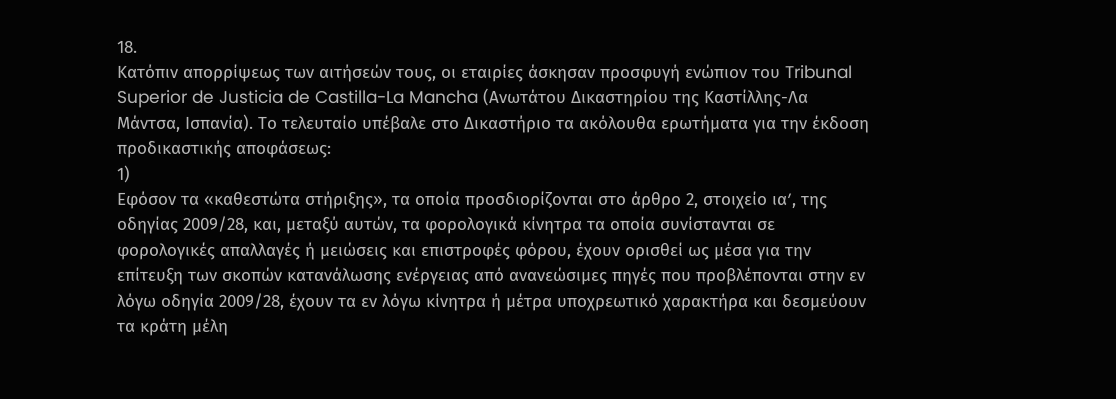18.
Κατόπιν απορρίψεως των αιτήσεών τους, οι εταιρίες άσκησαν προσφυγή ενώπιον του Tribunal Superior de Justicia de Castilla-La Mancha (Ανωτάτου Δικαστηρίου της Καστίλλης-Λα Μάντσα, Ισπανία). Το τελευταίο υπέβαλε στο Δικαστήριο τα ακόλουθα ερωτήματα για την έκδοση προδικαστικής αποφάσεως:
1)
Εφόσον τα «καθεστώτα στήριξης», τα οποία προσδιορίζονται στο άρθρο 2, στοιχείο ιαʹ, της οδηγίας 2009/28, και, μεταξύ αυτών, τα φορολογικά κίνητρα τα οποία συνίστανται σε φορολογικές απαλλαγές ή μειώσεις και επιστροφές φόρου, έχουν ορισθεί ως μέσα για την επίτευξη των σκοπών κατανάλωσης ενέργειας από ανανεώσιμες πηγές που προβλέπονται στην εν λόγω οδηγία 2009/28, έχουν τα εν λόγω κίνητρα ή μέτρα υποχρεωτικό χαρακτήρα και δεσμεύουν τα κράτη μέλη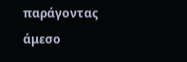παράγοντας άμεσο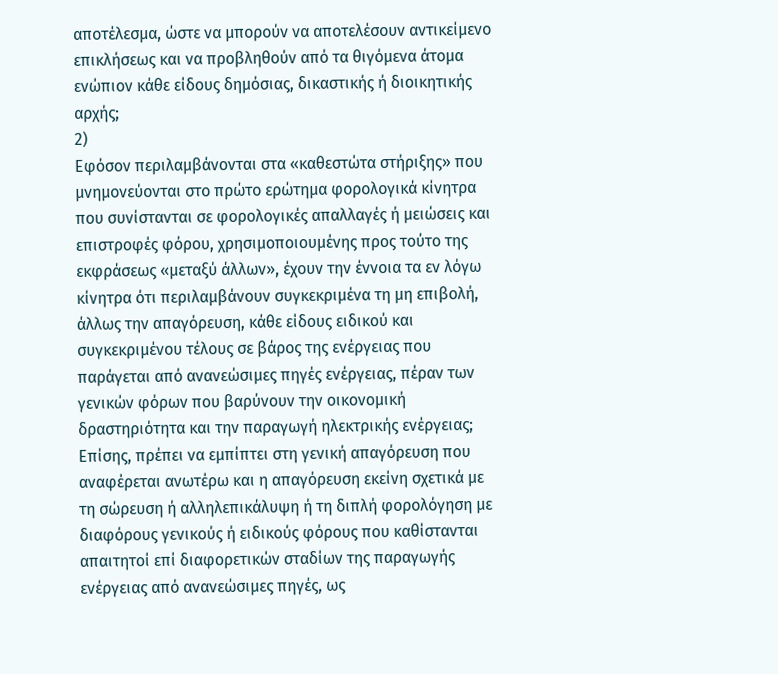αποτέλεσμα, ώστε να μπορούν να αποτελέσουν αντικείμενο επικλήσεως και να προβληθούν από τα θιγόμενα άτομα ενώπιον κάθε είδους δημόσιας, δικαστικής ή διοικητικής αρχής;
2)
Εφόσον περιλαμβάνονται στα «καθεστώτα στήριξης» που μνημονεύονται στο πρώτο ερώτημα φορολογικά κίνητρα που συνίστανται σε φορολογικές απαλλαγές ή μειώσεις και επιστροφές φόρου, χρησιμοποιουμένης προς τούτο της εκφράσεως «μεταξύ άλλων», έχουν την έννοια τα εν λόγω κίνητρα ότι περιλαμβάνουν συγκεκριμένα τη μη επιβολή, άλλως την απαγόρευση, κάθε είδους ειδικού και συγκεκριμένου τέλους σε βάρος της ενέργειας που παράγεται από ανανεώσιμες πηγές ενέργειας, πέραν των γενικών φόρων που βαρύνουν την οικονομική δραστηριότητα και την παραγωγή ηλεκτρικής ενέργειας; Επίσης, πρέπει να εμπίπτει στη γενική απαγόρευση που αναφέρεται ανωτέρω και η απαγόρευση εκείνη σχετικά με τη σώρευση ή αλληλεπικάλυψη ή τη διπλή φορολόγηση με διαφόρους γενικούς ή ειδικούς φόρους που καθίστανται απαιτητοί επί διαφορετικών σταδίων της παραγωγής ενέργειας από ανανεώσιμες πηγές, ως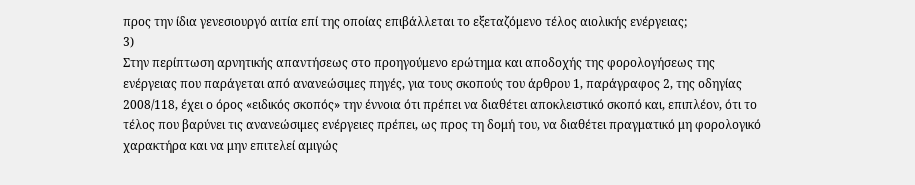προς την ίδια γενεσιουργό αιτία επί της οποίας επιβάλλεται το εξεταζόμενο τέλος αιολικής ενέργειας;
3)
Στην περίπτωση αρνητικής απαντήσεως στο προηγούμενο ερώτημα και αποδοχής της φορολογήσεως της ενέργειας που παράγεται από ανανεώσιμες πηγές, για τους σκοπούς του άρθρου 1, παράγραφος 2, της οδηγίας 2008/118, έχει ο όρος «ειδικός σκοπός» την έννοια ότι πρέπει να διαθέτει αποκλειστικό σκοπό και, επιπλέον, ότι το τέλος που βαρύνει τις ανανεώσιμες ενέργειες πρέπει, ως προς τη δομή του, να διαθέτει πραγματικό μη φορολογικό χαρακτήρα και να μην επιτελεί αμιγώς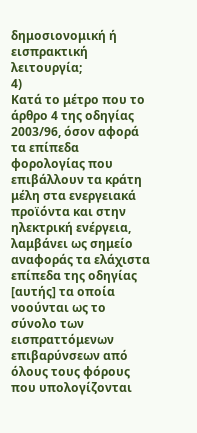δημοσιονομική ή εισπρακτική λειτουργία;
4)
Κατά το μέτρο που το άρθρο 4 της οδηγίας 2003/96, όσον αφορά τα επίπεδα φορολογίας που επιβάλλουν τα κράτη μέλη στα ενεργειακά προϊόντα και στην ηλεκτρική ενέργεια, λαμβάνει ως σημείο αναφοράς τα ελάχιστα επίπεδα της οδηγίας [αυτής] τα οποία νοούνται ως το σύνολο των εισπραττόμενων επιβαρύνσεων από όλους τους φόρους που υπολογίζονται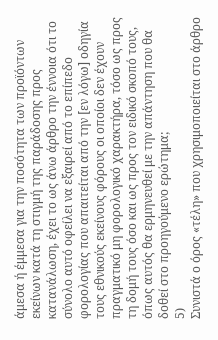άμεσα ή έμμεσα για την ποσότητα των προϊόντων εκείνων κατά τη στιγμή της παράδοσης προς κατανάλωση, έχει το ως άνω άρθρο την έννοια ότι το σύνολο αυτό οφείλει να εξαιρεί από το επίπεδο φορολογίας που απαιτείται από την [εν λόγω] οδηγία τους εθνικούς εκείνους φόρους οι οποίοι δεν έχουν πραγματικό μη φορολογικό χαρακτήρα, τόσο ως προς τη δομή τους όσο και ως προς τον ειδικό σκοπό τους, όπως αυτός θα ερμηνευθεί με την απάντηση που θα δοθεί στο προηγούμενο ερώτημα;
5)
Συνιστά ο όρος «τέλη» που χρησιμοποιείται στο άρθρο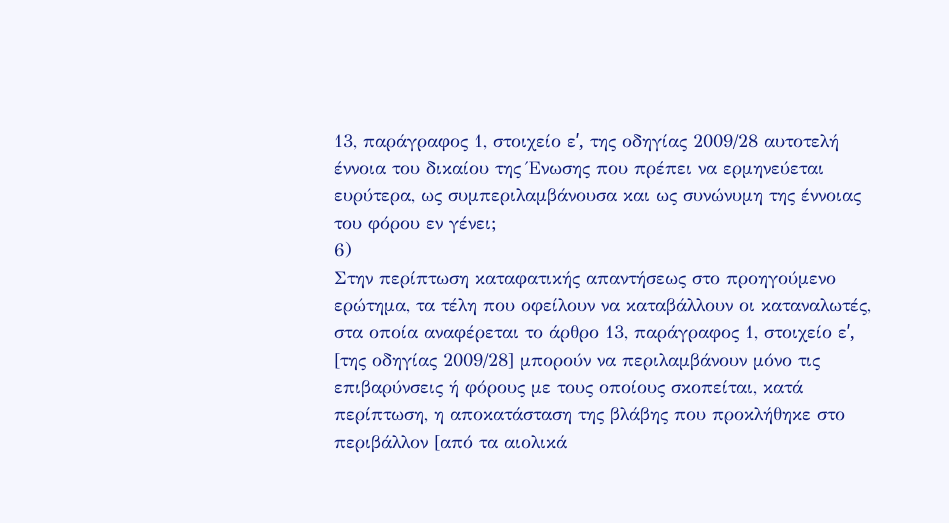13, παράγραφος 1, στοιχείο εʹ, της οδηγίας 2009/28 αυτοτελή έννοια του δικαίου της Ένωσης που πρέπει να ερμηνεύεται ευρύτερα, ως συμπεριλαμβάνουσα και ως συνώνυμη της έννοιας του φόρου εν γένει;
6)
Στην περίπτωση καταφατικής απαντήσεως στο προηγούμενο ερώτημα, τα τέλη που οφείλουν να καταβάλλουν οι καταναλωτές, στα οποία αναφέρεται το άρθρο 13, παράγραφος 1, στοιχείο εʹ, [της οδηγίας 2009/28] μπορούν να περιλαμβάνουν μόνο τις επιβαρύνσεις ή φόρους με τους οποίους σκοπείται, κατά περίπτωση, η αποκατάσταση της βλάβης που προκλήθηκε στο περιβάλλον [από τα αιολικά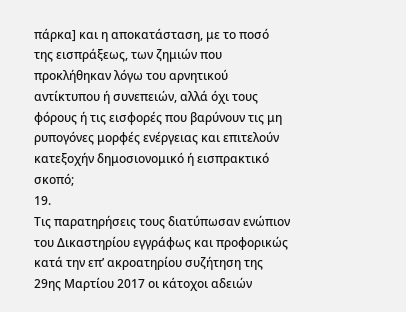πάρκα] και η αποκατάσταση, με το ποσό της εισπράξεως, των ζημιών που προκλήθηκαν λόγω του αρνητικού αντίκτυπου ή συνεπειών, αλλά όχι τους φόρους ή τις εισφορές που βαρύνουν τις μη ρυπογόνες μορφές ενέργειας και επιτελούν κατεξοχήν δημοσιονομικό ή εισπρακτικό σκοπό;
19.
Τις παρατηρήσεις τους διατύπωσαν ενώπιον του Δικαστηρίου εγγράφως και προφορικώς κατά την επ’ ακροατηρίου συζήτηση της 29ης Μαρτίου 2017 οι κάτοχοι αδειών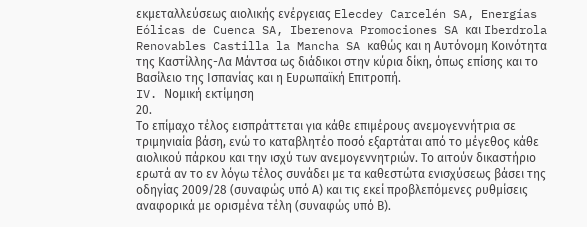εκμεταλλεύσεως αιολικής ενέργειας Elecdey Carcelén SA, Energías Eólicas de Cuenca SA, Iberenova Promociones SA και Iberdrola Renovables Castilla la Mancha SA καθώς και η Αυτόνομη Κοινότητα της Καστίλλης-Λα Μάντσα ως διάδικοι στην κύρια δίκη, όπως επίσης και το Βασίλειο της Ισπανίας και η Ευρωπαϊκή Επιτροπή.
IV. Νομική εκτίμηση
20.
Το επίμαχο τέλος εισπράττεται για κάθε επιμέρους ανεμογεννήτρια σε τριμηνιαία βάση, ενώ το καταβλητέο ποσό εξαρτάται από το μέγεθος κάθε αιολικού πάρκου και την ισχύ των ανεμογεννητριών. Το αιτούν δικαστήριο ερωτά αν το εν λόγω τέλος συνάδει με τα καθεστώτα ενισχύσεως βάσει της οδηγίας 2009/28 (συναφώς υπό Α) και τις εκεί προβλεπόμενες ρυθμίσεις αναφορικά με ορισμένα τέλη (συναφώς υπό Β).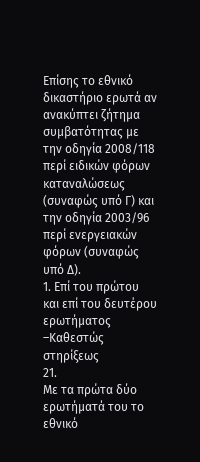Επίσης το εθνικό δικαστήριο ερωτά αν ανακύπτει ζήτημα συμβατότητας με την οδηγία 2008/118 περί ειδικών φόρων καταναλώσεως (συναφώς υπό Γ) και την οδηγία 2003/96 περί ενεργειακών φόρων (συναφώς υπό Δ).
1. Επί του πρώτου και επί του δευτέρου ερωτήματος –Καθεστώς στηρίξεως
21.
Με τα πρώτα δύο ερωτήματά του το εθνικό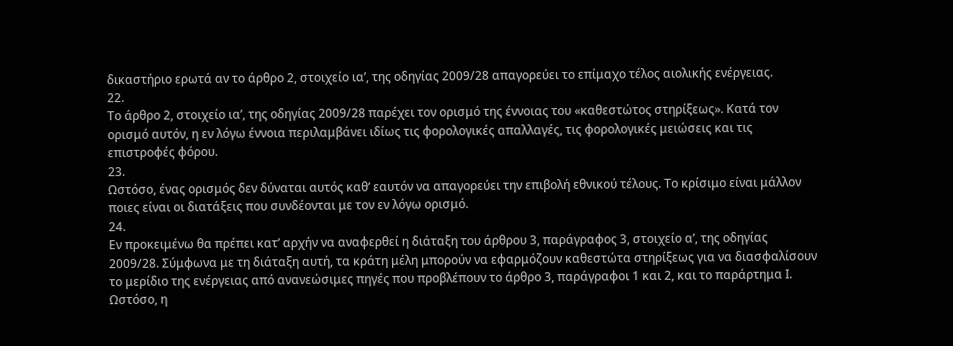δικαστήριο ερωτά αν το άρθρο 2, στοιχείο ιαʹ, της οδηγίας 2009/28 απαγορεύει το επίμαχο τέλος αιολικής ενέργειας.
22.
Το άρθρο 2, στοιχείο ιαʹ, της οδηγίας 2009/28 παρέχει τον ορισμό της έννοιας του «καθεστώτος στηρίξεως». Κατά τον ορισμό αυτόν, η εν λόγω έννοια περιλαμβάνει ιδίως τις φορολογικές απαλλαγές, τις φορολογικές μειώσεις και τις επιστροφές φόρου.
23.
Ωστόσο, ένας ορισμός δεν δύναται αυτός καθ’ εαυτόν να απαγορεύει την επιβολή εθνικού τέλους. Το κρίσιμο είναι μάλλον ποιες είναι οι διατάξεις που συνδέονται με τον εν λόγω ορισμό.
24.
Εν προκειμένω θα πρέπει κατ’ αρχήν να αναφερθεί η διάταξη του άρθρου 3, παράγραφος 3, στοιχείο αʹ, της οδηγίας 2009/28. Σύμφωνα με τη διάταξη αυτή, τα κράτη μέλη μπορούν να εφαρμόζουν καθεστώτα στηρίξεως για να διασφαλίσουν το μερίδιο της ενέργειας από ανανεώσιμες πηγές που προβλέπουν το άρθρο 3, παράγραφοι 1 και 2, και το παράρτημα Ι. Ωστόσο, η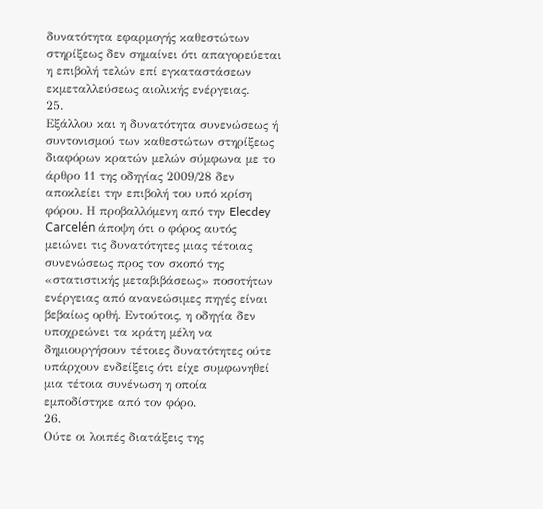δυνατότητα εφαρμογής καθεστώτων στηρίξεως δεν σημαίνει ότι απαγορεύεται η επιβολή τελών επί εγκαταστάσεων εκμεταλλεύσεως αιολικής ενέργειας.
25.
Εξάλλου και η δυνατότητα συνενώσεως ή συντονισμού των καθεστώτων στηρίξεως διαφόρων κρατών μελών σύμφωνα με το άρθρο 11 της οδηγίας 2009/28 δεν αποκλείει την επιβολή του υπό κρίση φόρου. Η προβαλλόμενη από την Elecdey Carcelén άποψη ότι ο φόρος αυτός μειώνει τις δυνατότητες μιας τέτοιας συνενώσεως προς τον σκοπό της «στατιστικής μεταβιβάσεως» ποσοτήτων ενέργειας από ανανεώσιμες πηγές είναι βεβαίως ορθή. Εντούτοις, η οδηγία δεν υποχρεώνει τα κράτη μέλη να δημιουργήσουν τέτοιες δυνατότητες ούτε υπάρχουν ενδείξεις ότι είχε συμφωνηθεί μια τέτοια συνένωση η οποία εμποδίστηκε από τον φόρο.
26.
Ούτε οι λοιπές διατάξεις της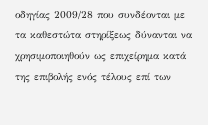οδηγίας 2009/28 που συνδέονται με τα καθεστώτα στηρίξεως δύνανται να χρησιμοποιηθούν ως επιχείρημα κατά της επιβολής ενός τέλους επί των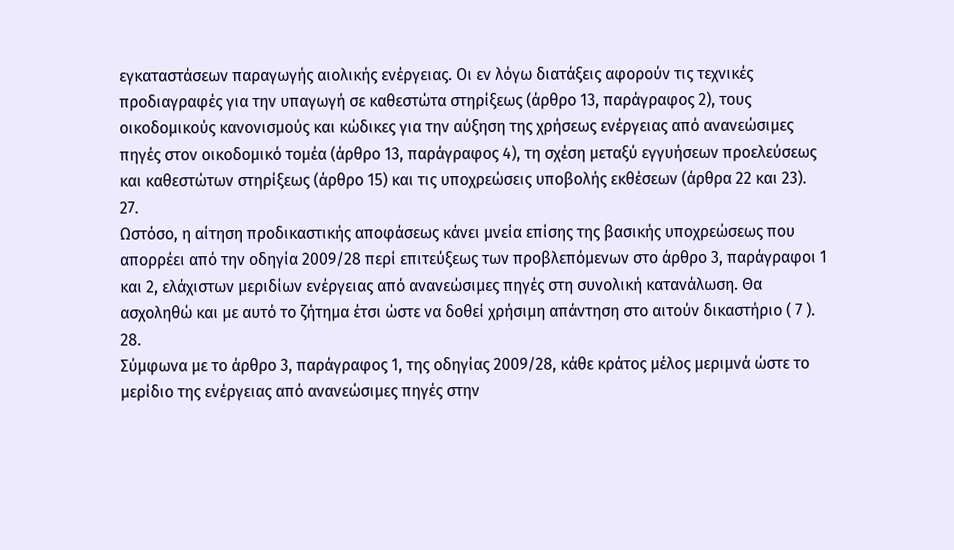εγκαταστάσεων παραγωγής αιολικής ενέργειας. Οι εν λόγω διατάξεις αφορούν τις τεχνικές προδιαγραφές για την υπαγωγή σε καθεστώτα στηρίξεως (άρθρο 13, παράγραφος 2), τους οικοδομικούς κανονισμούς και κώδικες για την αύξηση της χρήσεως ενέργειας από ανανεώσιμες πηγές στον οικοδομικό τομέα (άρθρο 13, παράγραφος 4), τη σχέση μεταξύ εγγυήσεων προελεύσεως και καθεστώτων στηρίξεως (άρθρο 15) και τις υποχρεώσεις υποβολής εκθέσεων (άρθρα 22 και 23).
27.
Ωστόσο, η αίτηση προδικαστικής αποφάσεως κάνει μνεία επίσης της βασικής υποχρεώσεως που απορρέει από την οδηγία 2009/28 περί επιτεύξεως των προβλεπόμενων στο άρθρο 3, παράγραφοι 1 και 2, ελάχιστων μεριδίων ενέργειας από ανανεώσιμες πηγές στη συνολική κατανάλωση. Θα ασχοληθώ και με αυτό το ζήτημα έτσι ώστε να δοθεί χρήσιμη απάντηση στο αιτούν δικαστήριο ( 7 ).
28.
Σύμφωνα με το άρθρο 3, παράγραφος 1, της οδηγίας 2009/28, κάθε κράτος μέλος μεριμνά ώστε το μερίδιο της ενέργειας από ανανεώσιμες πηγές στην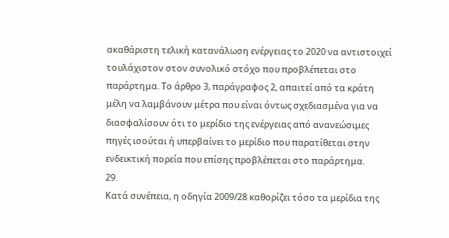ακαθάριστη τελική κατανάλωση ενέργειας το 2020 να αντιστοιχεί τουλάχιστον στον συνολικό στόχο που προβλέπεται στο παράρτημα. Το άρθρο 3, παράγραφος 2, απαιτεί από τα κράτη μέλη να λαμβάνουν μέτρα που είναι όντως σχεδιασμένα για να διασφαλίσουν ότι το μερίδιο της ενέργειας από ανανεώσιμες πηγές ισούται ή υπερβαίνει το μερίδιο που παρατίθεται στην ενδεικτική πορεία που επίσης προβλέπεται στο παράρτημα.
29.
Κατά συνέπεια, η οδηγία 2009/28 καθορίζει τόσο τα μερίδια της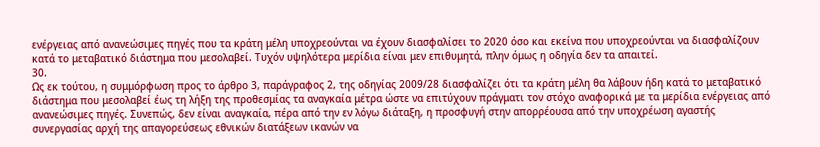ενέργειας από ανανεώσιμες πηγές που τα κράτη μέλη υποχρεούνται να έχουν διασφαλίσει το 2020 όσο και εκείνα που υποχρεούνται να διασφαλίζουν κατά το μεταβατικό διάστημα που μεσολαβεί. Τυχόν υψηλότερα μερίδια είναι μεν επιθυμητά, πλην όμως η οδηγία δεν τα απαιτεί.
30.
Ως εκ τούτου, η συμμόρφωση προς το άρθρο 3, παράγραφος 2, της οδηγίας 2009/28 διασφαλίζει ότι τα κράτη μέλη θα λάβουν ήδη κατά το μεταβατικό διάστημα που μεσολαβεί έως τη λήξη της προθεσμίας τα αναγκαία μέτρα ώστε να επιτύχουν πράγματι τον στόχο αναφορικά με τα μερίδια ενέργειας από ανανεώσιμες πηγές. Συνεπώς, δεν είναι αναγκαία, πέρα από την εν λόγω διάταξη, η προσφυγή στην απορρέουσα από την υποχρέωση αγαστής συνεργασίας αρχή της απαγορεύσεως εθνικών διατάξεων ικανών να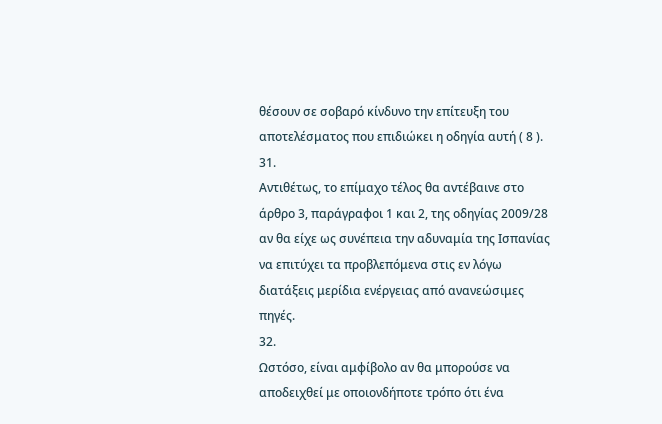θέσουν σε σοβαρό κίνδυνο την επίτευξη του αποτελέσματος που επιδιώκει η οδηγία αυτή ( 8 ).
31.
Αντιθέτως, το επίμαχο τέλος θα αντέβαινε στο άρθρο 3, παράγραφοι 1 και 2, της οδηγίας 2009/28 αν θα είχε ως συνέπεια την αδυναμία της Ισπανίας να επιτύχει τα προβλεπόμενα στις εν λόγω διατάξεις μερίδια ενέργειας από ανανεώσιμες πηγές.
32.
Ωστόσο, είναι αμφίβολο αν θα μπορούσε να αποδειχθεί με οποιονδήποτε τρόπο ότι ένα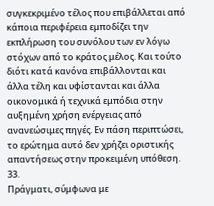συγκεκριμένο τέλος που επιβάλλεται από κάποια περιφέρεια εμποδίζει την εκπλήρωση του συνόλου των εν λόγω στόχων από το κράτος μέλος. Και τούτο διότι κατά κανόνα επιβάλλονται και άλλα τέλη και υφίστανται και άλλα οικονομικά ή τεχνικά εμπόδια στην αυξημένη χρήση ενέργειας από ανανεώσιμες πηγές. Εν πάση περιπτώσει, το ερώτημα αυτό δεν χρήζει οριστικής απαντήσεως στην προκειμένη υπόθεση.
33.
Πράγματι, σύμφωνα με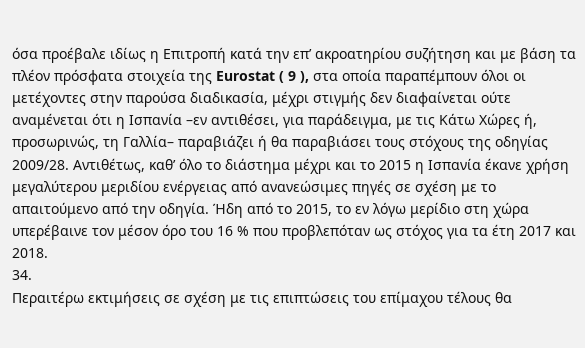όσα προέβαλε ιδίως η Επιτροπή κατά την επ’ ακροατηρίου συζήτηση και με βάση τα πλέον πρόσφατα στοιχεία της Eurostat ( 9 ), στα οποία παραπέμπουν όλοι οι μετέχοντες στην παρούσα διαδικασία, μέχρι στιγμής δεν διαφαίνεται ούτε αναμένεται ότι η Ισπανία –εν αντιθέσει, για παράδειγμα, με τις Κάτω Χώρες ή, προσωρινώς, τη Γαλλία– παραβιάζει ή θα παραβιάσει τους στόχους της οδηγίας 2009/28. Αντιθέτως, καθ’ όλο το διάστημα μέχρι και το 2015 η Ισπανία έκανε χρήση μεγαλύτερου μεριδίου ενέργειας από ανανεώσιμες πηγές σε σχέση με το απαιτούμενο από την οδηγία. Ήδη από το 2015, το εν λόγω μερίδιο στη χώρα υπερέβαινε τον μέσον όρο του 16 % που προβλεπόταν ως στόχος για τα έτη 2017 και 2018.
34.
Περαιτέρω εκτιμήσεις σε σχέση με τις επιπτώσεις του επίμαχου τέλους θα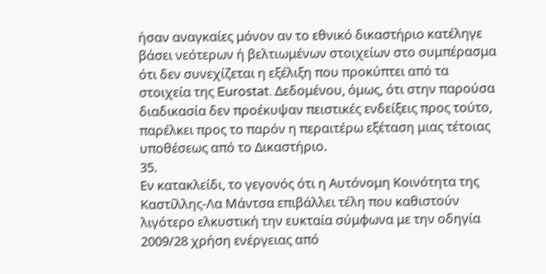ήσαν αναγκαίες μόνον αν το εθνικό δικαστήριο κατέληγε βάσει νεότερων ή βελτιωμένων στοιχείων στο συμπέρασμα ότι δεν συνεχίζεται η εξέλιξη που προκύπτει από τα στοιχεία της Eurostat. Δεδομένου, όμως, ότι στην παρούσα διαδικασία δεν προέκυψαν πειστικές ενδείξεις προς τούτο, παρέλκει προς το παρόν η περαιτέρω εξέταση μιας τέτοιας υποθέσεως από το Δικαστήριο.
35.
Εν κατακλείδι, το γεγονός ότι η Αυτόνομη Κοινότητα της Καστίλλης-Λα Μάντσα επιβάλλει τέλη που καθιστούν λιγότερο ελκυστική την ευκταία σύμφωνα με την οδηγία 2009/28 χρήση ενέργειας από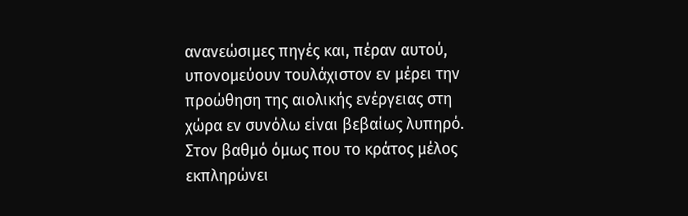ανανεώσιμες πηγές και, πέραν αυτού, υπονομεύουν τουλάχιστον εν μέρει την προώθηση της αιολικής ενέργειας στη χώρα εν συνόλω είναι βεβαίως λυπηρό. Στον βαθμό όμως που το κράτος μέλος εκπληρώνει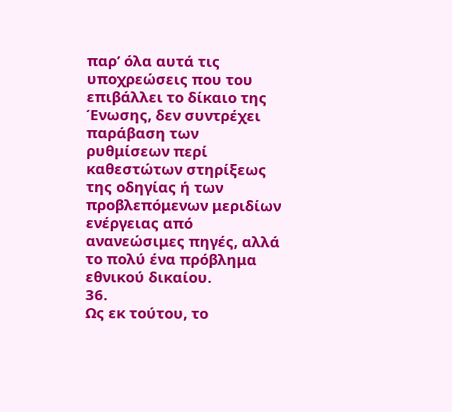παρ’ όλα αυτά τις υποχρεώσεις που του επιβάλλει το δίκαιο της Ένωσης, δεν συντρέχει παράβαση των ρυθμίσεων περί καθεστώτων στηρίξεως της οδηγίας ή των προβλεπόμενων μεριδίων ενέργειας από ανανεώσιμες πηγές, αλλά το πολύ ένα πρόβλημα εθνικού δικαίου.
36.
Ως εκ τούτου, το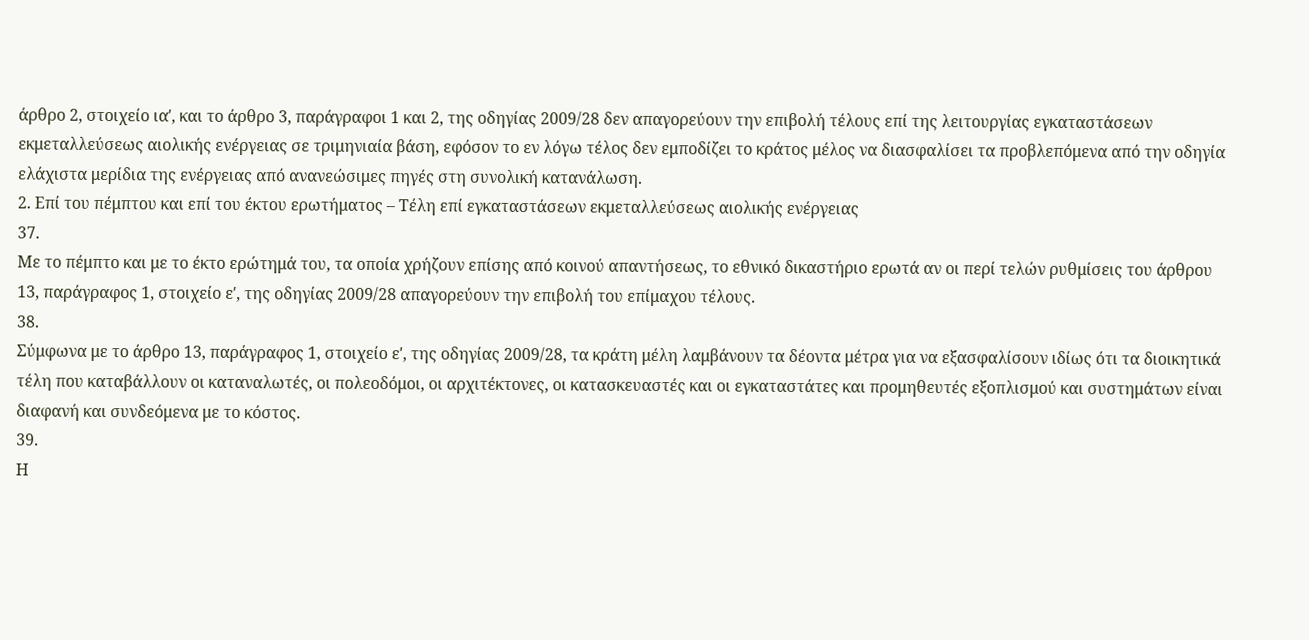άρθρο 2, στοιχείο ιαʹ, και το άρθρο 3, παράγραφοι 1 και 2, της οδηγίας 2009/28 δεν απαγορεύουν την επιβολή τέλους επί της λειτουργίας εγκαταστάσεων εκμεταλλεύσεως αιολικής ενέργειας σε τριμηνιαία βάση, εφόσον το εν λόγω τέλος δεν εμποδίζει το κράτος μέλος να διασφαλίσει τα προβλεπόμενα από την οδηγία ελάχιστα μερίδια της ενέργειας από ανανεώσιμες πηγές στη συνολική κατανάλωση.
2. Επί του πέμπτου και επί του έκτου ερωτήματος – Τέλη επί εγκαταστάσεων εκμεταλλεύσεως αιολικής ενέργειας
37.
Με το πέμπτο και με το έκτο ερώτημά του, τα οποία χρήζουν επίσης από κοινού απαντήσεως, το εθνικό δικαστήριο ερωτά αν οι περί τελών ρυθμίσεις του άρθρου 13, παράγραφος 1, στοιχείο εʹ, της οδηγίας 2009/28 απαγορεύουν την επιβολή του επίμαχου τέλους.
38.
Σύμφωνα με το άρθρο 13, παράγραφος 1, στοιχείο εʹ, της οδηγίας 2009/28, τα κράτη μέλη λαμβάνουν τα δέοντα μέτρα για να εξασφαλίσουν ιδίως ότι τα διοικητικά τέλη που καταβάλλουν οι καταναλωτές, οι πολεοδόμοι, οι αρχιτέκτονες, οι κατασκευαστές και οι εγκαταστάτες και προμηθευτές εξοπλισμού και συστημάτων είναι διαφανή και συνδεόμενα με το κόστος.
39.
Η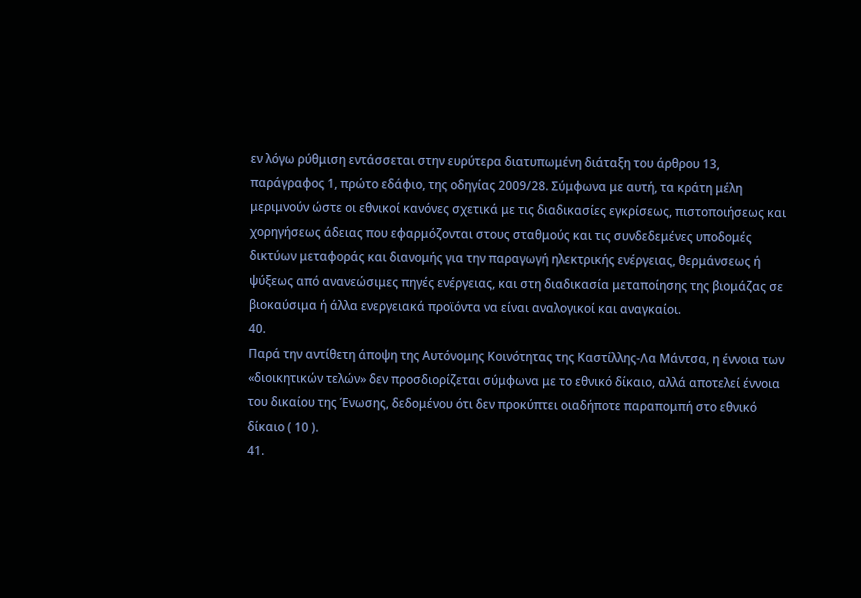εν λόγω ρύθμιση εντάσσεται στην ευρύτερα διατυπωμένη διάταξη του άρθρου 13, παράγραφος 1, πρώτο εδάφιο, της οδηγίας 2009/28. Σύμφωνα με αυτή, τα κράτη μέλη μεριμνούν ώστε οι εθνικοί κανόνες σχετικά με τις διαδικασίες εγκρίσεως, πιστοποιήσεως και χορηγήσεως άδειας που εφαρμόζονται στους σταθμούς και τις συνδεδεμένες υποδομές δικτύων μεταφοράς και διανομής για την παραγωγή ηλεκτρικής ενέργειας, θερμάνσεως ή ψύξεως από ανανεώσιμες πηγές ενέργειας, και στη διαδικασία μεταποίησης της βιομάζας σε βιοκαύσιμα ή άλλα ενεργειακά προϊόντα να είναι αναλογικοί και αναγκαίοι.
40.
Παρά την αντίθετη άποψη της Αυτόνομης Κοινότητας της Καστίλλης-Λα Μάντσα, η έννοια των «διοικητικών τελών» δεν προσδιορίζεται σύμφωνα με το εθνικό δίκαιο, αλλά αποτελεί έννοια του δικαίου της Ένωσης, δεδομένου ότι δεν προκύπτει οιαδήποτε παραπομπή στο εθνικό δίκαιο ( 10 ).
41.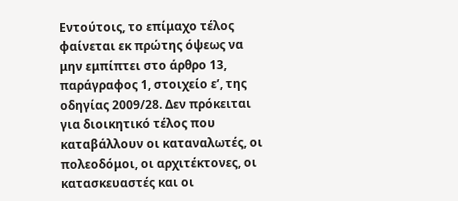Εντούτοις, το επίμαχο τέλος φαίνεται εκ πρώτης όψεως να μην εμπίπτει στο άρθρο 13, παράγραφος 1, στοιχείο εʹ, της οδηγίας 2009/28. Δεν πρόκειται για διοικητικό τέλος που καταβάλλουν οι καταναλωτές, οι πολεοδόμοι, οι αρχιτέκτονες, οι κατασκευαστές και οι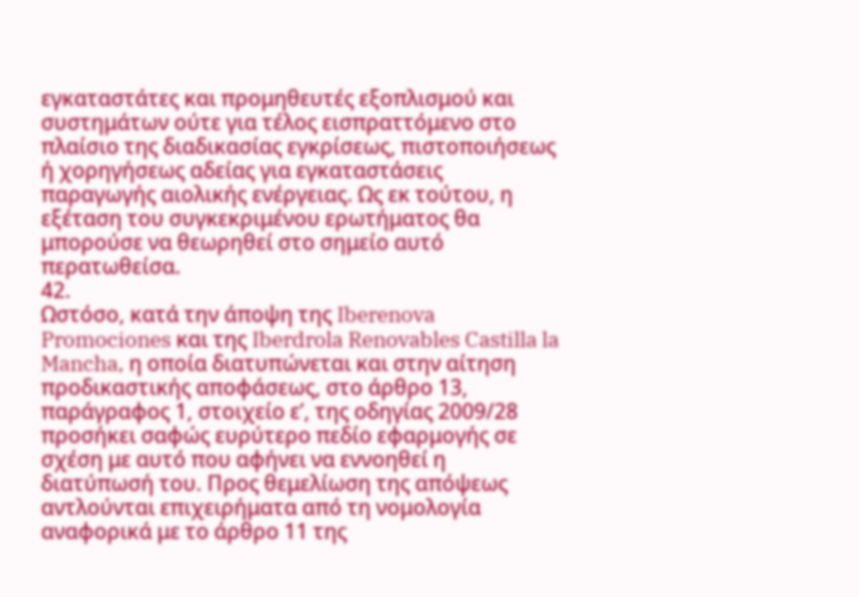εγκαταστάτες και προμηθευτές εξοπλισμού και συστημάτων ούτε για τέλος εισπραττόμενο στο πλαίσιο της διαδικασίας εγκρίσεως, πιστοποιήσεως ή χορηγήσεως αδείας για εγκαταστάσεις παραγωγής αιολικής ενέργειας. Ως εκ τούτου, η εξέταση του συγκεκριμένου ερωτήματος θα μπορούσε να θεωρηθεί στο σημείο αυτό περατωθείσα.
42.
Ωστόσο, κατά την άποψη της Iberenova Promociones και της Iberdrola Renovables Castilla la Mancha, η οποία διατυπώνεται και στην αίτηση προδικαστικής αποφάσεως, στο άρθρο 13, παράγραφος 1, στοιχείο εʹ, της οδηγίας 2009/28 προσήκει σαφώς ευρύτερο πεδίο εφαρμογής σε σχέση με αυτό που αφήνει να εννοηθεί η διατύπωσή του. Προς θεμελίωση της απόψεως αντλούνται επιχειρήματα από τη νομολογία αναφορικά με το άρθρο 11 της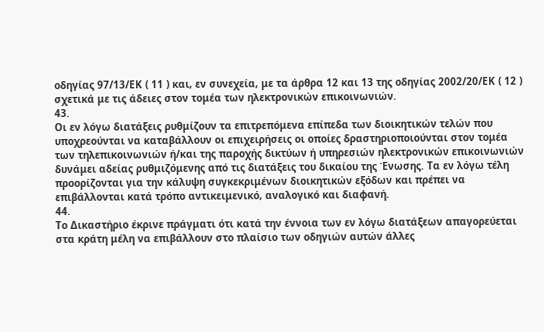οδηγίας 97/13/ΕΚ ( 11 ) και, εν συνεχεία, με τα άρθρα 12 και 13 της οδηγίας 2002/20/ΕΚ ( 12 ) σχετικά με τις άδειες στον τομέα των ηλεκτρονικών επικοινωνιών.
43.
Οι εν λόγω διατάξεις ρυθμίζουν τα επιτρεπόμενα επίπεδα των διοικητικών τελών που υποχρεούνται να καταβάλλουν οι επιχειρήσεις οι οποίες δραστηριοποιούνται στον τομέα των τηλεπικοινωνιών ή/και της παροχής δικτύων ή υπηρεσιών ηλεκτρονικών επικοινωνιών δυνάμει αδείας ρυθμιζόμενης από τις διατάξεις του δικαίου της Ένωσης. Τα εν λόγω τέλη προορίζονται για την κάλυψη συγκεκριμένων διοικητικών εξόδων και πρέπει να επιβάλλονται κατά τρόπο αντικειμενικό, αναλογικό και διαφανή.
44.
Το Δικαστήριο έκρινε πράγματι ότι κατά την έννοια των εν λόγω διατάξεων απαγορεύεται στα κράτη μέλη να επιβάλλουν στο πλαίσιο των οδηγιών αυτών άλλες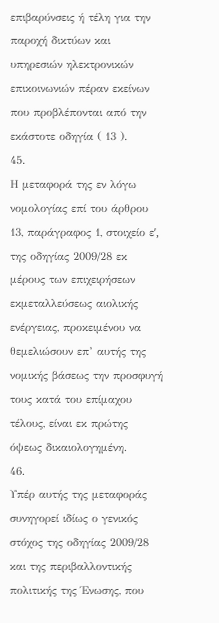επιβαρύνσεις ή τέλη για την παροχή δικτύων και υπηρεσιών ηλεκτρονικών επικοινωνιών πέραν εκείνων που προβλέπονται από την εκάστοτε οδηγία ( 13 ).
45.
Η μεταφορά της εν λόγω νομολογίας επί του άρθρου 13, παράγραφος 1, στοιχείο εʹ, της οδηγίας 2009/28 εκ μέρους των επιχειρήσεων εκμεταλλεύσεως αιολικής ενέργειας, προκειμένου να θεμελιώσουν επ’ αυτής της νομικής βάσεως την προσφυγή τους κατά του επίμαχου τέλους, είναι εκ πρώτης όψεως δικαιολογημένη.
46.
Υπέρ αυτής της μεταφοράς συνηγορεί ιδίως ο γενικός στόχος της οδηγίας 2009/28 και της περιβαλλοντικής πολιτικής της Ένωσης, που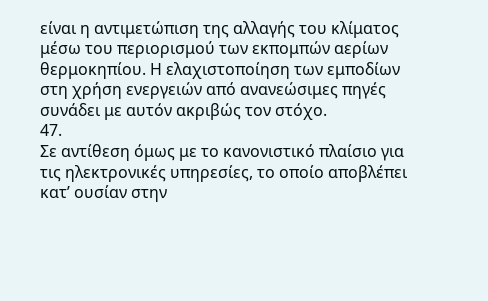είναι η αντιμετώπιση της αλλαγής του κλίματος μέσω του περιορισμού των εκπομπών αερίων θερμοκηπίου. Η ελαχιστοποίηση των εμποδίων στη χρήση ενεργειών από ανανεώσιμες πηγές συνάδει με αυτόν ακριβώς τον στόχο.
47.
Σε αντίθεση όμως με το κανονιστικό πλαίσιο για τις ηλεκτρονικές υπηρεσίες, το οποίο αποβλέπει κατ’ ουσίαν στην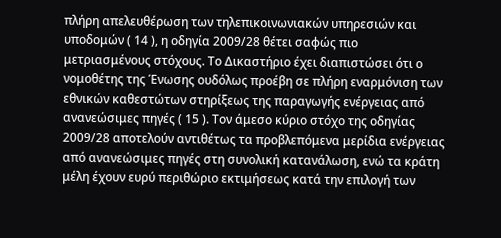πλήρη απελευθέρωση των τηλεπικοινωνιακών υπηρεσιών και υποδομών ( 14 ), η οδηγία 2009/28 θέτει σαφώς πιο μετριασμένους στόχους. Το Δικαστήριο έχει διαπιστώσει ότι ο νομοθέτης της Ένωσης ουδόλως προέβη σε πλήρη εναρμόνιση των εθνικών καθεστώτων στηρίξεως της παραγωγής ενέργειας από ανανεώσιμες πηγές ( 15 ). Τον άμεσο κύριο στόχο της οδηγίας 2009/28 αποτελούν αντιθέτως τα προβλεπόμενα μερίδια ενέργειας από ανανεώσιμες πηγές στη συνολική κατανάλωση, ενώ τα κράτη μέλη έχουν ευρύ περιθώριο εκτιμήσεως κατά την επιλογή των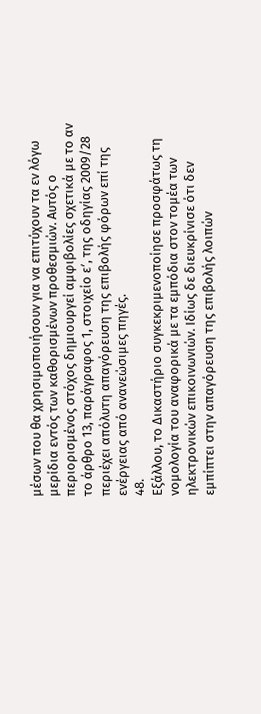μέσων που θα χρησιμοποιήσουν για να επιτύχουν τα εν λόγω μερίδια εντός των καθορισμένων προθεσμιών. Αυτός ο περιορισμένος στόχος δημιουργεί αμφιβολίες σχετικά με το αν το άρθρο 13, παράγραφος 1, στοιχείο εʹ, της οδηγίας 2009/28 περιέχει απόλυτη απαγόρευση της επιβολής φόρων επί της ενέργειας από ανανεώσιμες πηγές.
48.
Εξάλλου, το Δικαστήριο συγκεκριμενοποίησε προσφάτως τη νομολογία του αναφορικά με τα εμπόδια στον τομέα των ηλεκτρονικών επικοινωνιών. Ιδίως δε διευκρίνισε ότι δεν εμπίπτει στην απαγόρευση της επιβολής λοιπών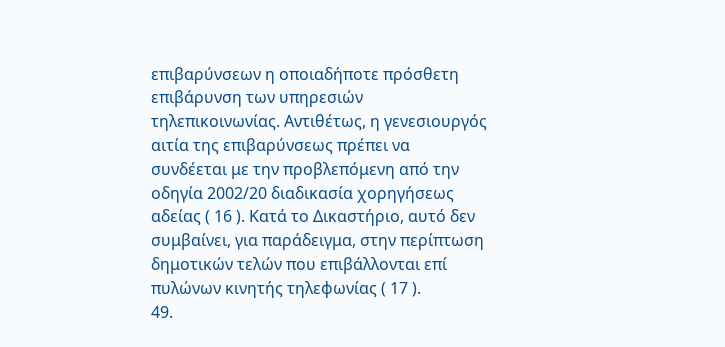επιβαρύνσεων η οποιαδήποτε πρόσθετη επιβάρυνση των υπηρεσιών τηλεπικοινωνίας. Αντιθέτως, η γενεσιουργός αιτία της επιβαρύνσεως πρέπει να συνδέεται με την προβλεπόμενη από την οδηγία 2002/20 διαδικασία χορηγήσεως αδείας ( 16 ). Κατά το Δικαστήριο, αυτό δεν συμβαίνει, για παράδειγμα, στην περίπτωση δημοτικών τελών που επιβάλλονται επί πυλώνων κινητής τηλεφωνίας ( 17 ).
49.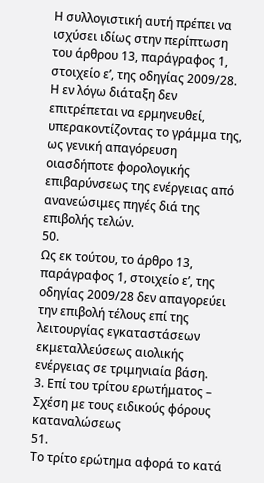Η συλλογιστική αυτή πρέπει να ισχύσει ιδίως στην περίπτωση του άρθρου 13, παράγραφος 1, στοιχείο εʹ, της οδηγίας 2009/28. Η εν λόγω διάταξη δεν επιτρέπεται να ερμηνευθεί, υπερακοντίζοντας το γράμμα της, ως γενική απαγόρευση οιασδήποτε φορολογικής επιβαρύνσεως της ενέργειας από ανανεώσιμες πηγές διά της επιβολής τελών.
50.
Ως εκ τούτου, το άρθρο 13, παράγραφος 1, στοιχείο εʹ, της οδηγίας 2009/28 δεν απαγορεύει την επιβολή τέλους επί της λειτουργίας εγκαταστάσεων εκμεταλλεύσεως αιολικής ενέργειας σε τριμηνιαία βάση.
3. Επί του τρίτου ερωτήματος – Σχέση με τους ειδικούς φόρους καταναλώσεως
51.
Το τρίτο ερώτημα αφορά το κατά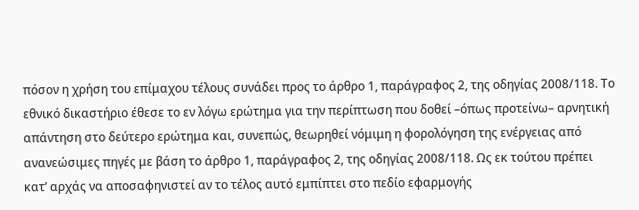πόσον η χρήση του επίμαχου τέλους συνάδει προς το άρθρο 1, παράγραφος 2, της οδηγίας 2008/118. Το εθνικό δικαστήριο έθεσε το εν λόγω ερώτημα για την περίπτωση που δοθεί –όπως προτείνω– αρνητική απάντηση στο δεύτερο ερώτημα και, συνεπώς, θεωρηθεί νόμιμη η φορολόγηση της ενέργειας από ανανεώσιμες πηγές με βάση το άρθρο 1, παράγραφος 2, της οδηγίας 2008/118. Ως εκ τούτου πρέπει κατ’ αρχάς να αποσαφηνιστεί αν το τέλος αυτό εμπίπτει στο πεδίο εφαρμογής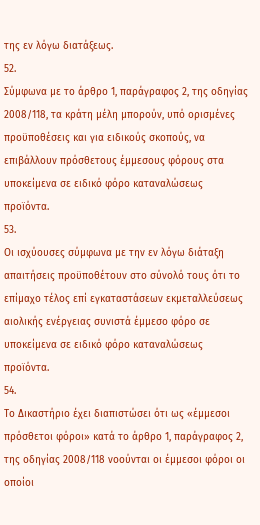της εν λόγω διατάξεως.
52.
Σύμφωνα με το άρθρο 1, παράγραφος 2, της οδηγίας 2008/118, τα κράτη μέλη μπορούν, υπό ορισμένες προϋποθέσεις και για ειδικούς σκοπούς, να επιβάλλουν πρόσθετους έμμεσους φόρους στα υποκείμενα σε ειδικό φόρο καταναλώσεως προϊόντα.
53.
Οι ισχύουσες σύμφωνα με την εν λόγω διάταξη απαιτήσεις προϋποθέτουν στο σύνολό τους ότι το επίμαχο τέλος επί εγκαταστάσεων εκμεταλλεύσεως αιολικής ενέργειας συνιστά έμμεσο φόρο σε υποκείμενα σε ειδικό φόρο καταναλώσεως προϊόντα.
54.
Το Δικαστήριο έχει διαπιστώσει ότι ως «έμμεσοι πρόσθετοι φόροι» κατά το άρθρο 1, παράγραφος 2, της οδηγίας 2008/118 νοούνται οι έμμεσοι φόροι οι οποίοι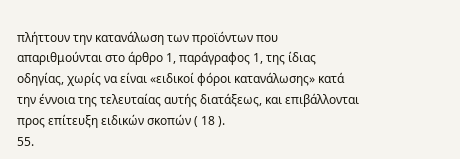πλήττουν την κατανάλωση των προϊόντων που απαριθμούνται στο άρθρο 1, παράγραφος 1, της ίδιας οδηγίας, χωρίς να είναι «ειδικοί φόροι κατανάλωσης» κατά την έννοια της τελευταίας αυτής διατάξεως, και επιβάλλονται προς επίτευξη ειδικών σκοπών ( 18 ).
55.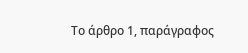Το άρθρο 1, παράγραφος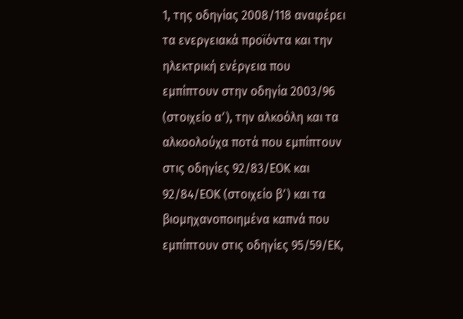1, της οδηγίας 2008/118 αναφέρει τα ενεργειακά προϊόντα και την ηλεκτρική ενέργεια που εμπίπτουν στην οδηγία 2003/96 (στοιχείο αʹ), την αλκοόλη και τα αλκοολούχα ποτά που εμπίπτουν στις οδηγίες 92/83/ΕΟΚ και 92/84/ΕΟΚ (στοιχείο βʹ) και τα βιομηχανοποιημένα καπνά που εμπίπτουν στις οδηγίες 95/59/ΕΚ,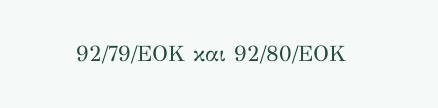92/79/ΕΟΚ και 92/80/ΕΟΚ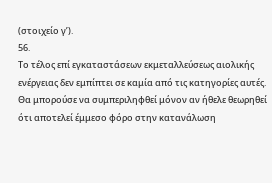(στοιχείο γʹ).
56.
Το τέλος επί εγκαταστάσεων εκμεταλλεύσεως αιολικής ενέργειας δεν εμπίπτει σε καμία από τις κατηγορίες αυτές. Θα μπορούσε να συμπεριληφθεί μόνον αν ήθελε θεωρηθεί ότι αποτελεί έμμεσο φόρο στην κατανάλωση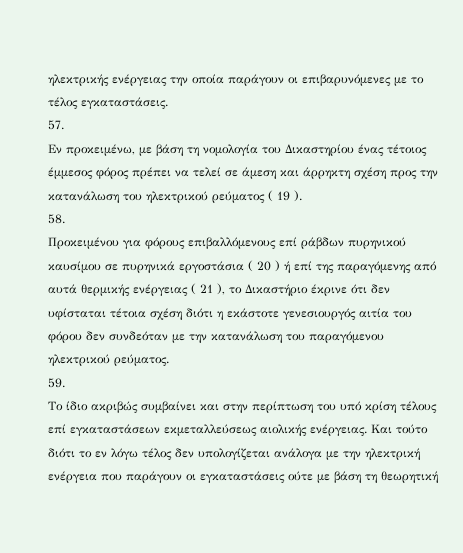ηλεκτρικής ενέργειας την οποία παράγουν οι επιβαρυνόμενες με το τέλος εγκαταστάσεις.
57.
Εν προκειμένω, με βάση τη νομολογία του Δικαστηρίου ένας τέτοιος έμμεσος φόρος πρέπει να τελεί σε άμεση και άρρηκτη σχέση προς την κατανάλωση του ηλεκτρικού ρεύματος ( 19 ).
58.
Προκειμένου για φόρους επιβαλλόμενους επί ράβδων πυρηνικού καυσίμου σε πυρηνικά εργοστάσια ( 20 ) ή επί της παραγόμενης από αυτά θερμικής ενέργειας ( 21 ), το Δικαστήριο έκρινε ότι δεν υφίσταται τέτοια σχέση διότι η εκάστοτε γενεσιουργός αιτία του φόρου δεν συνδεόταν με την κατανάλωση του παραγόμενου ηλεκτρικού ρεύματος.
59.
Το ίδιο ακριβώς συμβαίνει και στην περίπτωση του υπό κρίση τέλους επί εγκαταστάσεων εκμεταλλεύσεως αιολικής ενέργειας. Και τούτο διότι το εν λόγω τέλος δεν υπολογίζεται ανάλογα με την ηλεκτρική ενέργεια που παράγουν οι εγκαταστάσεις ούτε με βάση τη θεωρητική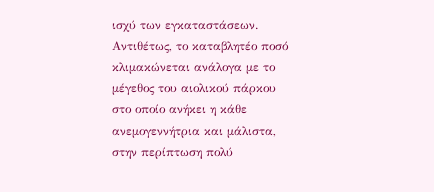ισχύ των εγκαταστάσεων. Αντιθέτως, το καταβλητέο ποσό κλιμακώνεται ανάλογα με το μέγεθος του αιολικού πάρκου στο οποίο ανήκει η κάθε ανεμογεννήτρια και μάλιστα, στην περίπτωση πολύ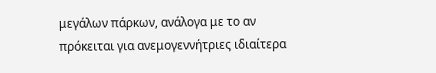μεγάλων πάρκων, ανάλογα με το αν πρόκειται για ανεμογεννήτριες ιδιαίτερα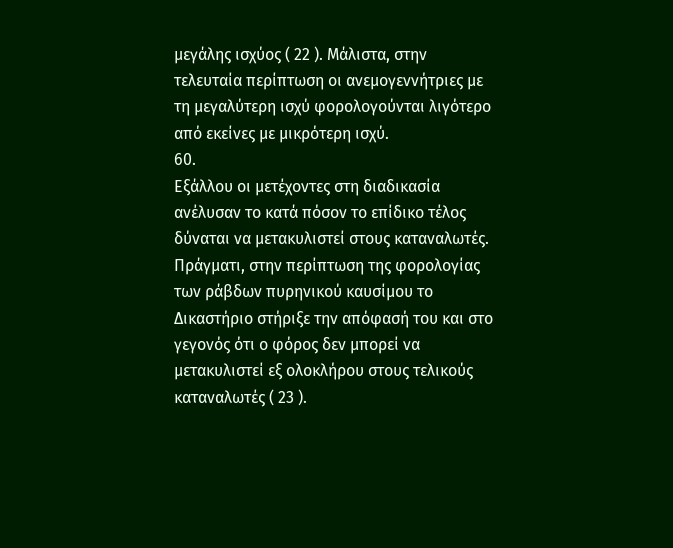μεγάλης ισχύος ( 22 ). Μάλιστα, στην τελευταία περίπτωση οι ανεμογεννήτριες με τη μεγαλύτερη ισχύ φορολογούνται λιγότερο από εκείνες με μικρότερη ισχύ.
60.
Εξάλλου οι μετέχοντες στη διαδικασία ανέλυσαν το κατά πόσον το επίδικο τέλος δύναται να μετακυλιστεί στους καταναλωτές. Πράγματι, στην περίπτωση της φορολογίας των ράβδων πυρηνικού καυσίμου το Δικαστήριο στήριξε την απόφασή του και στο γεγονός ότι ο φόρος δεν μπορεί να μετακυλιστεί εξ ολοκλήρου στους τελικούς καταναλωτές ( 23 ).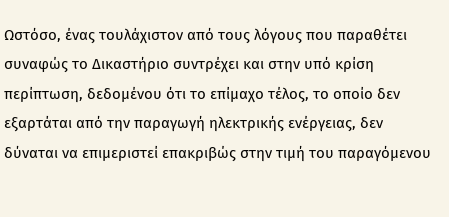Ωστόσο, ένας τουλάχιστον από τους λόγους που παραθέτει συναφώς το Δικαστήριο συντρέχει και στην υπό κρίση περίπτωση, δεδομένου ότι το επίμαχο τέλος, το οποίο δεν εξαρτάται από την παραγωγή ηλεκτρικής ενέργειας, δεν δύναται να επιμεριστεί επακριβώς στην τιμή του παραγόμενου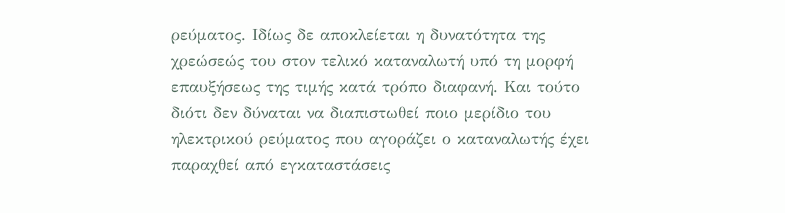ρεύματος. Ιδίως δε αποκλείεται η δυνατότητα της χρεώσεώς του στον τελικό καταναλωτή υπό τη μορφή επαυξήσεως της τιμής κατά τρόπο διαφανή. Και τούτο διότι δεν δύναται να διαπιστωθεί ποιο μερίδιο του ηλεκτρικού ρεύματος που αγοράζει ο καταναλωτής έχει παραχθεί από εγκαταστάσεις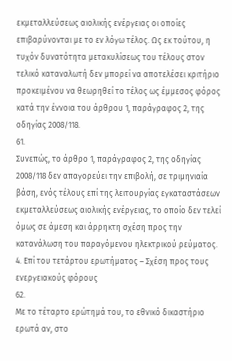εκμεταλλεύσεως αιολικής ενέργειας οι οποίες επιβαρύνονται με το εν λόγω τέλος. Ως εκ τούτου, η τυχόν δυνατότητα μετακυλίσεως του τέλους στον τελικό καταναλωτή δεν μπορεί να αποτελέσει κριτήριο προκειμένου να θεωρηθεί το τέλος ως έμμεσος φόρος κατά την έννοια του άρθρου 1, παράγραφος 2, της οδηγίας 2008/118.
61.
Συνεπώς, το άρθρο 1, παράγραφος 2, της οδηγίας 2008/118 δεν απαγορεύει την επιβολή, σε τριμηνιαία βάση, ενός τέλους επί της λειτουργίας εγκαταστάσεων εκμεταλλεύσεως αιολικής ενέργειας, το οποίο δεν τελεί όμως σε άμεση και άρρηκτη σχέση προς την κατανάλωση του παραγόμενου ηλεκτρικού ρεύματος.
4. Επί του τετάρτου ερωτήματος – Σχέση προς τους ενεργειακούς φόρους
62.
Με το τέταρτο ερώτημά του, το εθνικό δικαστήριο ερωτά αν, στο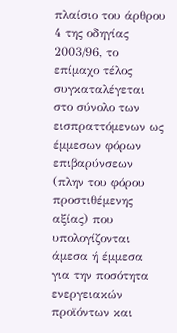πλαίσιο του άρθρου 4 της οδηγίας 2003/96, το επίμαχο τέλος συγκαταλέγεται στο σύνολο των εισπραττόμενων ως έμμεσων φόρων επιβαρύνσεων (πλην του φόρου προστιθέμενης αξίας) που υπολογίζονται άμεσα ή έμμεσα για την ποσότητα ενεργειακών προϊόντων και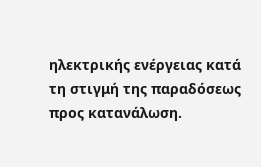ηλεκτρικής ενέργειας κατά τη στιγμή της παραδόσεως προς κατανάλωση.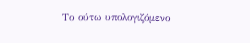Το ούτω υπολογιζόμενο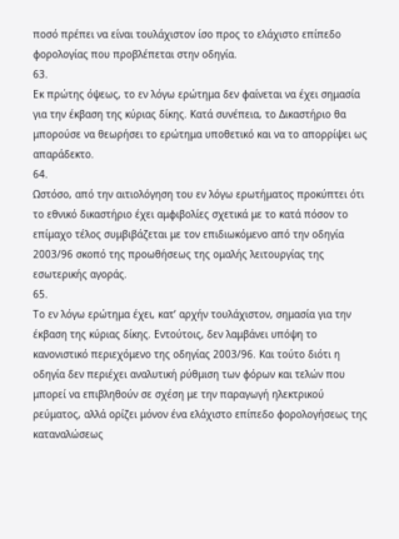ποσό πρέπει να είναι τουλάχιστον ίσο προς το ελάχιστο επίπεδο φορολογίας που προβλέπεται στην οδηγία.
63.
Εκ πρώτης όψεως, το εν λόγω ερώτημα δεν φαίνεται να έχει σημασία για την έκβαση της κύριας δίκης. Κατά συνέπεια, το Δικαστήριο θα μπορούσε να θεωρήσει το ερώτημα υποθετικό και να το απορρίψει ως απαράδεκτο.
64.
Ωστόσο, από την αιτιολόγηση του εν λόγω ερωτήματος προκύπτει ότι το εθνικό δικαστήριο έχει αμφιβολίες σχετικά με το κατά πόσον το επίμαχο τέλος συμβιβάζεται με τον επιδιωκόμενο από την οδηγία 2003/96 σκοπό της προωθήσεως της ομαλής λειτουργίας της εσωτερικής αγοράς.
65.
Το εν λόγω ερώτημα έχει, κατ’ αρχήν τουλάχιστον, σημασία για την έκβαση της κύριας δίκης. Εντούτοις, δεν λαμβάνει υπόψη το κανονιστικό περιεχόμενο της οδηγίας 2003/96. Και τούτο διότι η οδηγία δεν περιέχει αναλυτική ρύθμιση των φόρων και τελών που μπορεί να επιβληθούν σε σχέση με την παραγωγή ηλεκτρικού ρεύματος, αλλά ορίζει μόνον ένα ελάχιστο επίπεδο φορολογήσεως της καταναλώσεως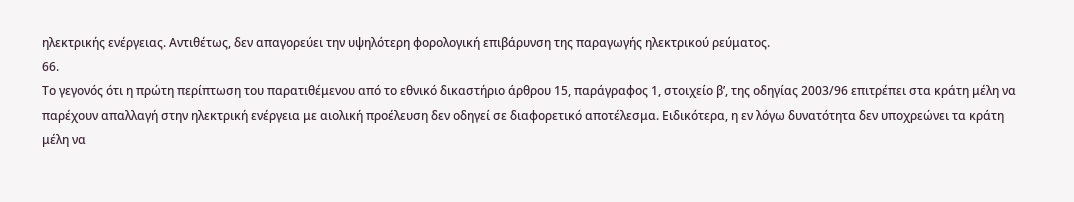ηλεκτρικής ενέργειας. Αντιθέτως, δεν απαγορεύει την υψηλότερη φορολογική επιβάρυνση της παραγωγής ηλεκτρικού ρεύματος.
66.
Το γεγονός ότι η πρώτη περίπτωση του παρατιθέμενου από το εθνικό δικαστήριο άρθρου 15, παράγραφος 1, στοιχείο βʹ, της οδηγίας 2003/96 επιτρέπει στα κράτη μέλη να παρέχουν απαλλαγή στην ηλεκτρική ενέργεια με αιολική προέλευση δεν οδηγεί σε διαφορετικό αποτέλεσμα. Ειδικότερα, η εν λόγω δυνατότητα δεν υποχρεώνει τα κράτη μέλη να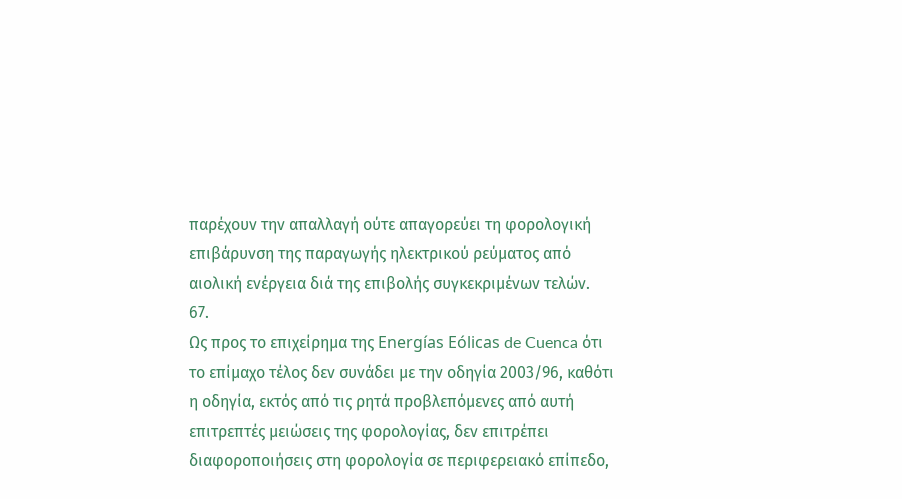παρέχουν την απαλλαγή ούτε απαγορεύει τη φορολογική επιβάρυνση της παραγωγής ηλεκτρικού ρεύματος από αιολική ενέργεια διά της επιβολής συγκεκριμένων τελών.
67.
Ως προς το επιχείρημα της Energías Eólicas de Cuenca ότι το επίμαχο τέλος δεν συνάδει με την οδηγία 2003/96, καθότι η οδηγία, εκτός από τις ρητά προβλεπόμενες από αυτή επιτρεπτές μειώσεις της φορολογίας, δεν επιτρέπει διαφοροποιήσεις στη φορολογία σε περιφερειακό επίπεδο,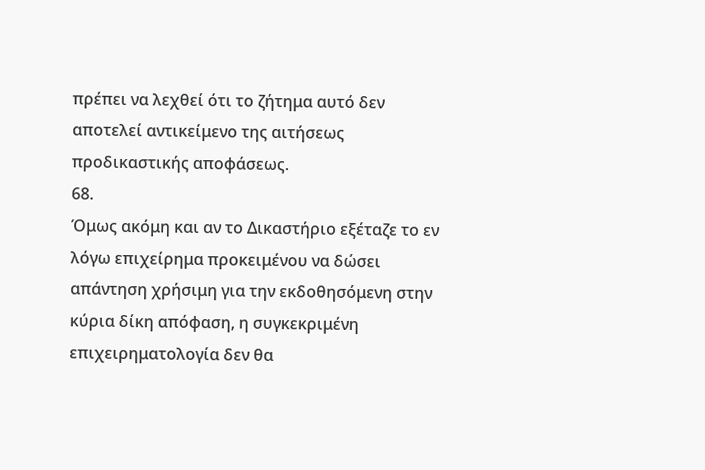πρέπει να λεχθεί ότι το ζήτημα αυτό δεν αποτελεί αντικείμενο της αιτήσεως προδικαστικής αποφάσεως.
68.
Όμως ακόμη και αν το Δικαστήριο εξέταζε το εν λόγω επιχείρημα προκειμένου να δώσει απάντηση χρήσιμη για την εκδοθησόμενη στην κύρια δίκη απόφαση, η συγκεκριμένη επιχειρηματολογία δεν θα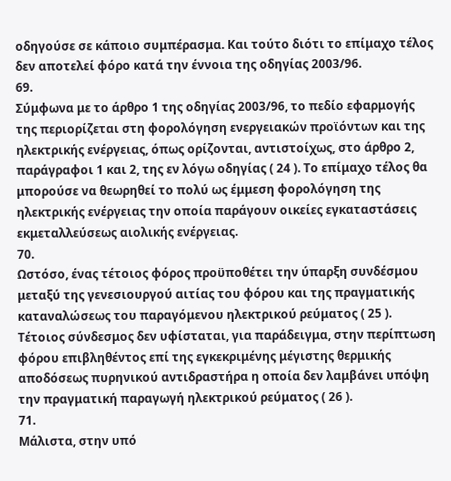οδηγούσε σε κάποιο συμπέρασμα. Και τούτο διότι το επίμαχο τέλος δεν αποτελεί φόρο κατά την έννοια της οδηγίας 2003/96.
69.
Σύμφωνα με το άρθρο 1 της οδηγίας 2003/96, το πεδίο εφαρμογής της περιορίζεται στη φορολόγηση ενεργειακών προϊόντων και της ηλεκτρικής ενέργειας, όπως ορίζονται, αντιστοίχως, στο άρθρο 2, παράγραφοι 1 και 2, της εν λόγω οδηγίας ( 24 ). Το επίμαχο τέλος θα μπορούσε να θεωρηθεί το πολύ ως έμμεση φορολόγηση της ηλεκτρικής ενέργειας την οποία παράγουν οικείες εγκαταστάσεις εκμεταλλεύσεως αιολικής ενέργειας.
70.
Ωστόσο, ένας τέτοιος φόρος προϋποθέτει την ύπαρξη συνδέσμου μεταξύ της γενεσιουργού αιτίας του φόρου και της πραγματικής καταναλώσεως του παραγόμενου ηλεκτρικού ρεύματος ( 25 ). Τέτοιος σύνδεσμος δεν υφίσταται, για παράδειγμα, στην περίπτωση φόρου επιβληθέντος επί της εγκεκριμένης μέγιστης θερμικής αποδόσεως πυρηνικού αντιδραστήρα η οποία δεν λαμβάνει υπόψη την πραγματική παραγωγή ηλεκτρικού ρεύματος ( 26 ).
71.
Μάλιστα, στην υπό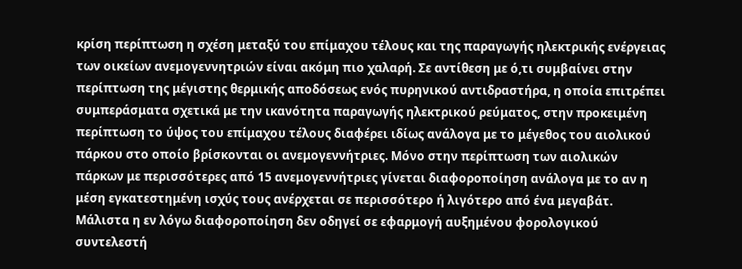κρίση περίπτωση η σχέση μεταξύ του επίμαχου τέλους και της παραγωγής ηλεκτρικής ενέργειας των οικείων ανεμογεννητριών είναι ακόμη πιο χαλαρή. Σε αντίθεση με ό,τι συμβαίνει στην περίπτωση της μέγιστης θερμικής αποδόσεως ενός πυρηνικού αντιδραστήρα, η οποία επιτρέπει συμπεράσματα σχετικά με την ικανότητα παραγωγής ηλεκτρικού ρεύματος, στην προκειμένη περίπτωση το ύψος του επίμαχου τέλους διαφέρει ιδίως ανάλογα με το μέγεθος του αιολικού πάρκου στο οποίο βρίσκονται οι ανεμογεννήτριες. Μόνο στην περίπτωση των αιολικών πάρκων με περισσότερες από 15 ανεμογεννήτριες γίνεται διαφοροποίηση ανάλογα με το αν η μέση εγκατεστημένη ισχύς τους ανέρχεται σε περισσότερο ή λιγότερο από ένα μεγαβάτ. Μάλιστα η εν λόγω διαφοροποίηση δεν οδηγεί σε εφαρμογή αυξημένου φορολογικού συντελεστή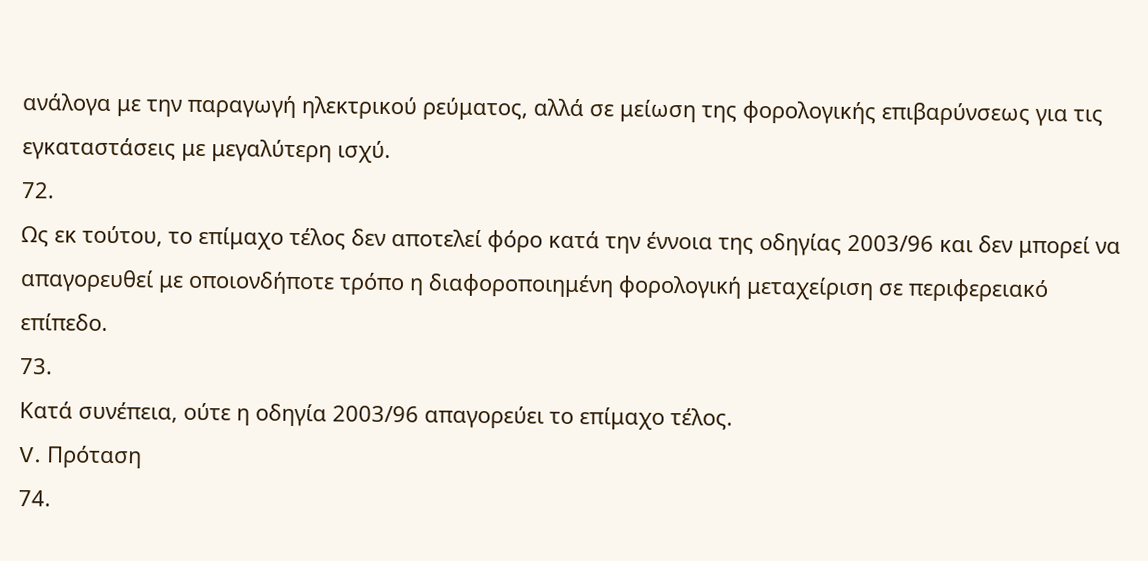ανάλογα με την παραγωγή ηλεκτρικού ρεύματος, αλλά σε μείωση της φορολογικής επιβαρύνσεως για τις εγκαταστάσεις με μεγαλύτερη ισχύ.
72.
Ως εκ τούτου, το επίμαχο τέλος δεν αποτελεί φόρο κατά την έννοια της οδηγίας 2003/96 και δεν μπορεί να απαγορευθεί με οποιονδήποτε τρόπο η διαφοροποιημένη φορολογική μεταχείριση σε περιφερειακό επίπεδο.
73.
Κατά συνέπεια, ούτε η οδηγία 2003/96 απαγορεύει το επίμαχο τέλος.
V. Πρόταση
74.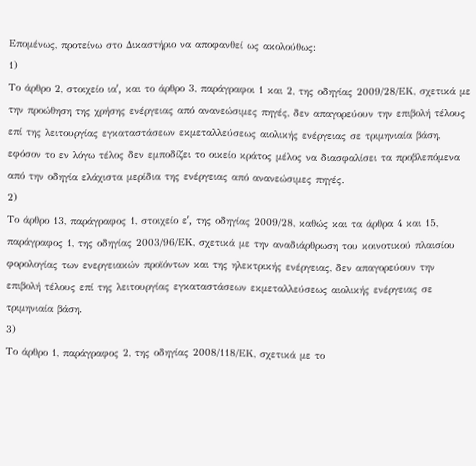Επομένως, προτείνω στο Δικαστήριο να αποφανθεί ως ακολούθως:
1)
Το άρθρο 2, στοιχείο ιαʹ, και το άρθρο 3, παράγραφοι 1 και 2, της οδηγίας 2009/28/ΕΚ, σχετικά με την προώθηση της χρήσης ενέργειας από ανανεώσιμες πηγές, δεν απαγορεύουν την επιβολή τέλους επί της λειτουργίας εγκαταστάσεων εκμεταλλεύσεως αιολικής ενέργειας σε τριμηνιαία βάση, εφόσον το εν λόγω τέλος δεν εμποδίζει το οικείο κράτος μέλος να διασφαλίσει τα προβλεπόμενα από την οδηγία ελάχιστα μερίδια της ενέργειας από ανανεώσιμες πηγές.
2)
Το άρθρο 13, παράγραφος 1, στοιχείο εʹ, της οδηγίας 2009/28, καθώς και τα άρθρα 4 και 15, παράγραφος 1, της οδηγίας 2003/96/ΕΚ, σχετικά με την αναδιάρθρωση του κοινοτικού πλαισίου φορολογίας των ενεργειακών προϊόντων και της ηλεκτρικής ενέργειας, δεν απαγορεύουν την επιβολή τέλους επί της λειτουργίας εγκαταστάσεων εκμεταλλεύσεως αιολικής ενέργειας σε τριμηνιαία βάση.
3)
Το άρθρο 1, παράγραφος 2, της οδηγίας 2008/118/ΕΚ, σχετικά με το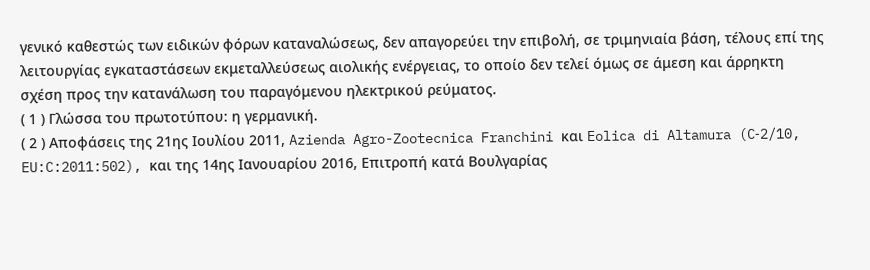γενικό καθεστώς των ειδικών φόρων καταναλώσεως, δεν απαγορεύει την επιβολή, σε τριμηνιαία βάση, τέλους επί της λειτουργίας εγκαταστάσεων εκμεταλλεύσεως αιολικής ενέργειας, το οποίο δεν τελεί όμως σε άμεση και άρρηκτη σχέση προς την κατανάλωση του παραγόμενου ηλεκτρικού ρεύματος.
( 1 ) Γλώσσα του πρωτοτύπου: η γερμανική.
( 2 ) Αποφάσεις της 21ης Ιουλίου 2011, Azienda Agro-Zootecnica Franchini και Eolica di Altamura (C‑2/10, EU:C:2011:502), και της 14ης Ιανουαρίου 2016, Επιτροπή κατά Βουλγαρίας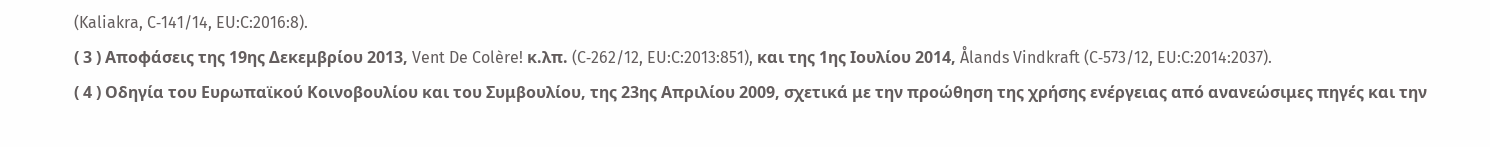(Kaliakra, C‑141/14, EU:C:2016:8).
( 3 ) Αποφάσεις της 19ης Δεκεμβρίου 2013, Vent De Colère! κ.λπ. (C‑262/12, EU:C:2013:851), και της 1ης Ιουλίου 2014, Ålands Vindkraft (C‑573/12, EU:C:2014:2037).
( 4 ) Οδηγία του Ευρωπαϊκού Κοινοβουλίου και του Συμβουλίου, της 23ης Απριλίου 2009, σχετικά με την προώθηση της χρήσης ενέργειας από ανανεώσιμες πηγές και την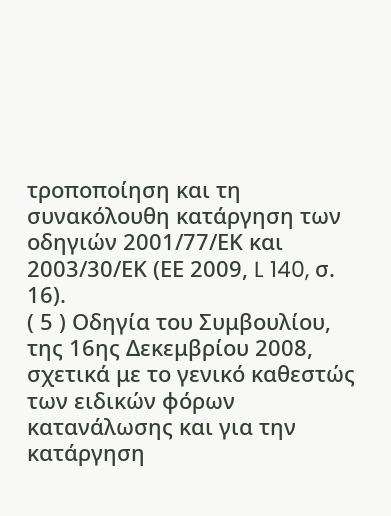τροποποίηση και τη συνακόλουθη κατάργηση των οδηγιών 2001/77/ΕΚ και 2003/30/ΕΚ (ΕΕ 2009, L 140, σ. 16).
( 5 ) Οδηγία του Συμβουλίου, της 16ης Δεκεμβρίου 2008, σχετικά με το γενικό καθεστώς των ειδικών φόρων κατανάλωσης και για την κατάργηση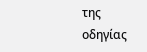της οδηγίας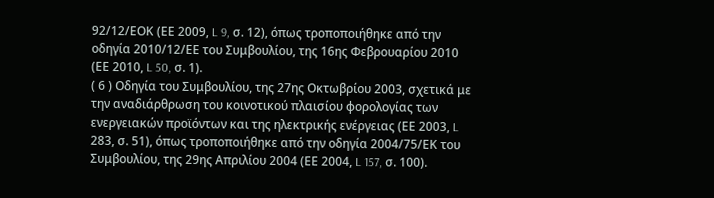92/12/ΕΟΚ (ΕΕ 2009, L 9, σ. 12), όπως τροποποιήθηκε από την οδηγία 2010/12/ΕΕ του Συμβουλίου, της 16ης Φεβρουαρίου 2010 (ΕΕ 2010, L 50, σ. 1).
( 6 ) Οδηγία του Συμβουλίου, της 27ης Οκτωβρίου 2003, σχετικά με την αναδιάρθρωση του κοινοτικού πλαισίου φορολογίας των ενεργειακών προϊόντων και της ηλεκτρικής ενέργειας (ΕΕ 2003, L 283, σ. 51), όπως τροποποιήθηκε από την οδηγία 2004/75/ΕΚ του Συμβουλίου, της 29ης Απριλίου 2004 (ΕΕ 2004, L 157, σ. 100).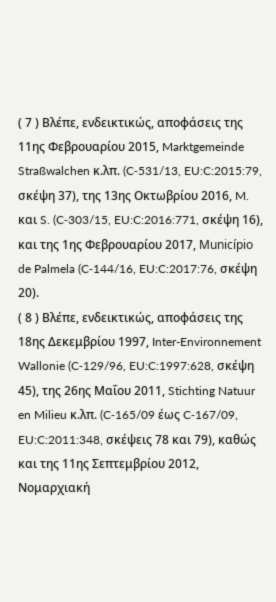( 7 ) Βλέπε, ενδεικτικώς, αποφάσεις της 11ης Φεβρουαρίου 2015, Marktgemeinde Straßwalchen κ.λπ. (C‑531/13, EU:C:2015:79, σκέψη 37), της 13ης Οκτωβρίου 2016, M. και S. (C‑303/15, EU:C:2016:771, σκέψη 16), και της 1ης Φεβρουαρίου 2017, Município de Palmela (C‑144/16, EU:C:2017:76, σκέψη 20).
( 8 ) Βλέπε, ενδεικτικώς, αποφάσεις της 18ης Δεκεμβρίου 1997, Inter-Environnement Wallonie (C‑129/96, EU:C:1997:628, σκέψη 45), της 26ης Μαΐου 2011, Stichting Natuur en Milieu κ.λπ. (C‑165/09 έως C‑167/09, EU:C:2011:348, σκέψεις 78 και 79), καθώς και της 11ης Σεπτεμβρίου 2012, Νομαρχιακή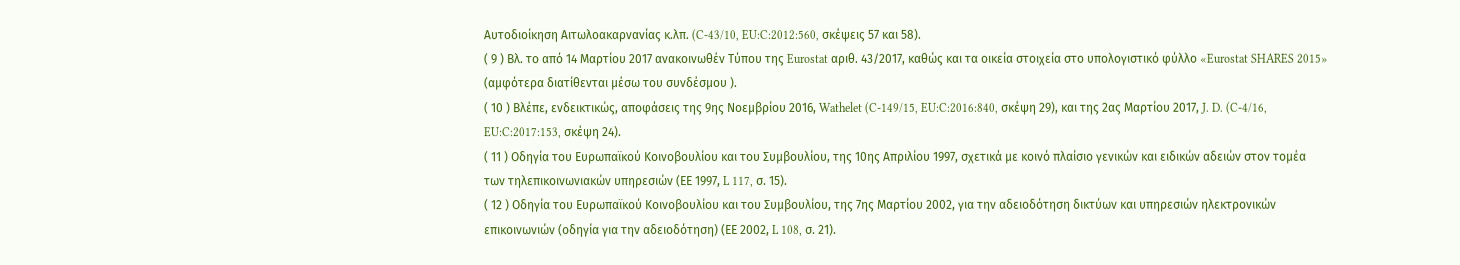Αυτοδιοίκηση Αιτωλοακαρνανίας κ.λπ. (C‑43/10, EU:C:2012:560, σκέψεις 57 και 58).
( 9 ) Βλ. το από 14 Μαρτίου 2017 ανακοινωθέν Τύπου της Eurostat αριθ. 43/2017, καθώς και τα οικεία στοιχεία στο υπολογιστικό φύλλο «Eurostat SHARES 2015» (αμφότερα διατίθενται μέσω του συνδέσμου ).
( 10 ) Βλέπε, ενδεικτικώς, αποφάσεις της 9ης Νοεμβρίου 2016, Wathelet (C‑149/15, EU:C:2016:840, σκέψη 29), και της 2ας Μαρτίου 2017, J. D. (C‑4/16, EU:C:2017:153, σκέψη 24).
( 11 ) Οδηγία του Ευρωπαϊκού Κοινοβουλίου και του Συμβουλίου, της 10ης Απριλίου 1997, σχετικά με κοινό πλαίσιο γενικών και ειδικών αδειών στον τομέα των τηλεπικοινωνιακών υπηρεσιών (ΕΕ 1997, L 117, σ. 15).
( 12 ) Οδηγία του Ευρωπαϊκού Κοινοβουλίου και του Συμβουλίου, της 7ης Μαρτίου 2002, για την αδειοδότηση δικτύων και υπηρεσιών ηλεκτρονικών επικοινωνιών (οδηγία για την αδειοδότηση) (ΕΕ 2002, L 108, σ. 21).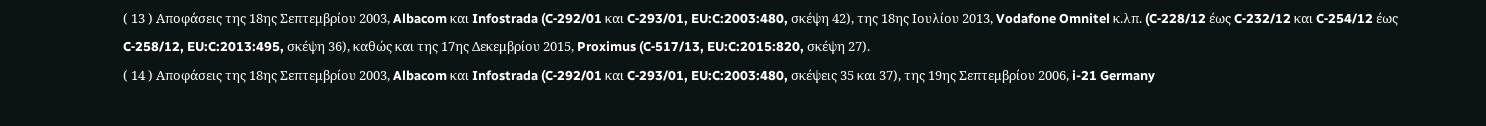( 13 ) Αποφάσεις της 18ης Σεπτεμβρίου 2003, Albacom και Infostrada (C‑292/01 και C‑293/01, EU:C:2003:480, σκέψη 42), της 18ης Ιουλίου 2013, Vodafone Omnitel κ.λπ. (C‑228/12 έως C‑232/12 και C‑254/12 έως C‑258/12, EU:C:2013:495, σκέψη 36), καθώς και της 17ης Δεκεμβρίου 2015, Proximus (C‑517/13, EU:C:2015:820, σκέψη 27).
( 14 ) Αποφάσεις της 18ης Σεπτεμβρίου 2003, Albacom και Infostrada (C‑292/01 και C‑293/01, EU:C:2003:480, σκέψεις 35 και 37), της 19ης Σεπτεμβρίου 2006, i-21 Germany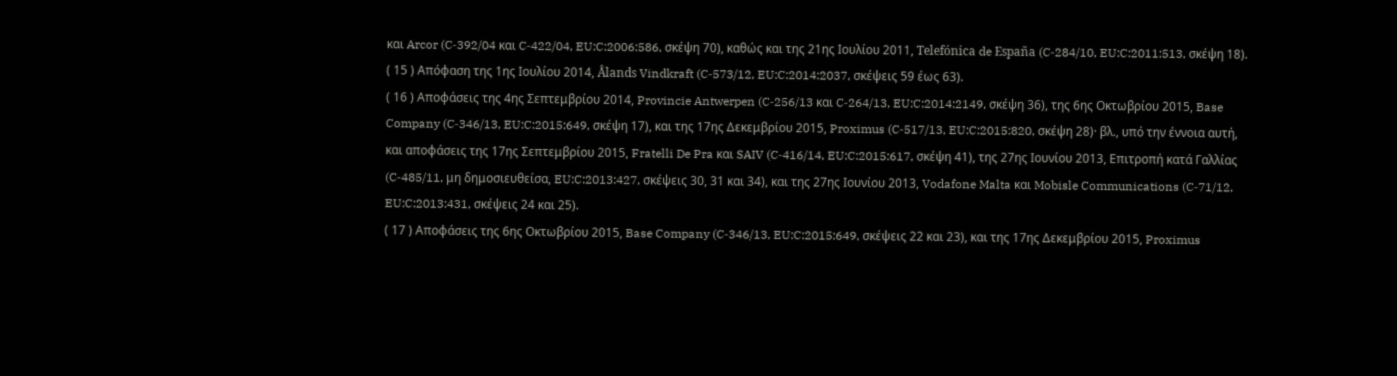και Arcor (C‑392/04 και C‑422/04, EU:C:2006:586, σκέψη 70), καθώς και της 21ης Ιουλίου 2011, Telefónica de España (C‑284/10, EU:C:2011:513, σκέψη 18).
( 15 ) Απόφαση της 1ης Ιουλίου 2014, Ålands Vindkraft (C‑573/12, EU:C:2014:2037, σκέψεις 59 έως 63).
( 16 ) Αποφάσεις της 4ης Σεπτεμβρίου 2014, Provincie Antwerpen (C‑256/13 και C‑264/13, EU:C:2014:2149, σκέψη 36), της 6ης Οκτωβρίου 2015, Base Company (C‑346/13, EU:C:2015:649, σκέψη 17), και της 17ης Δεκεμβρίου 2015, Proximus (C‑517/13, EU:C:2015:820, σκέψη 28)· βλ., υπό την έννοια αυτή, και αποφάσεις της 17ης Σεπτεμβρίου 2015, Fratelli De Pra και SAIV (C‑416/14, EU:C:2015:617, σκέψη 41), της 27ης Ιουνίου 2013, Επιτροπή κατά Γαλλίας (C‑485/11, μη δημοσιευθείσα, EU:C:2013:427, σκέψεις 30, 31 και 34), και της 27ης Ιουνίου 2013, Vodafone Malta και Mobisle Communications (C‑71/12, EU:C:2013:431, σκέψεις 24 και 25).
( 17 ) Αποφάσεις της 6ης Οκτωβρίου 2015, Base Company (C‑346/13, EU:C:2015:649, σκέψεις 22 και 23), και της 17ης Δεκεμβρίου 2015, Proximus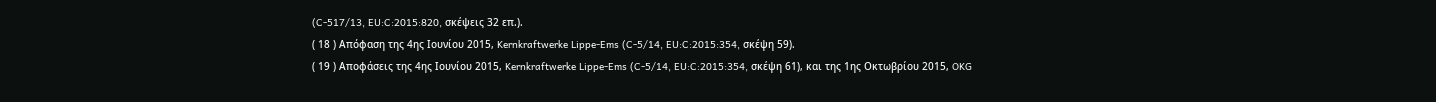(C‑517/13, EU:C:2015:820, σκέψεις 32 επ.).
( 18 ) Απόφαση της 4ης Ιουνίου 2015, Kernkraftwerke Lippe-Ems (C‑5/14, EU:C:2015:354, σκέψη 59).
( 19 ) Αποφάσεις της 4ης Ιουνίου 2015, Kernkraftwerke Lippe-Ems (C‑5/14, EU:C:2015:354, σκέψη 61), και της 1ης Οκτωβρίου 2015, OKG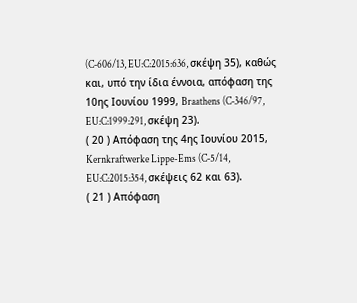(C‑606/13, EU:C:2015:636, σκέψη 35), καθώς και, υπό την ίδια έννοια, απόφαση της 10ης Ιουνίου 1999, Braathens (C‑346/97, EU:C:1999:291, σκέψη 23).
( 20 ) Απόφαση της 4ης Ιουνίου 2015, Kernkraftwerke Lippe-Ems (C‑5/14, EU:C:2015:354, σκέψεις 62 και 63).
( 21 ) Απόφαση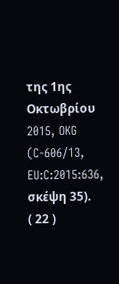της 1ης Οκτωβρίου 2015, OKG (C‑606/13, EU:C:2015:636, σκέψη 35).
( 22 )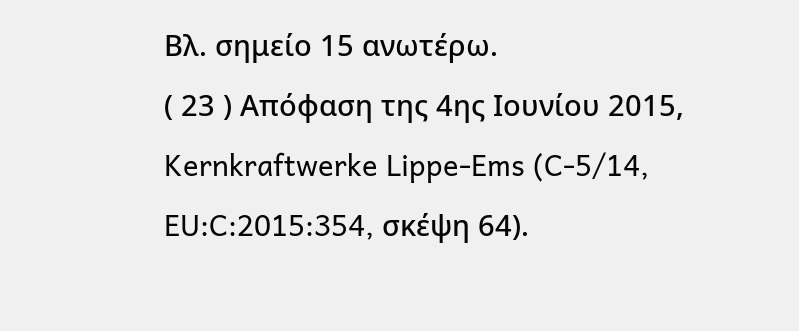Βλ. σημείο 15 ανωτέρω.
( 23 ) Απόφαση της 4ης Ιουνίου 2015, Kernkraftwerke Lippe-Ems (C‑5/14, EU:C:2015:354, σκέψη 64).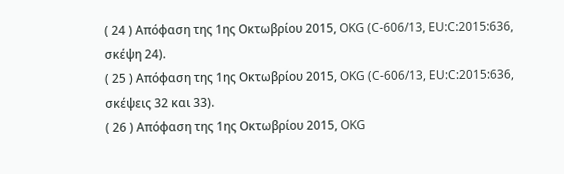( 24 ) Απόφαση της 1ης Οκτωβρίου 2015, OKG (C‑606/13, EU:C:2015:636, σκέψη 24).
( 25 ) Απόφαση της 1ης Οκτωβρίου 2015, OKG (C‑606/13, EU:C:2015:636, σκέψεις 32 και 33).
( 26 ) Απόφαση της 1ης Οκτωβρίου 2015, OKG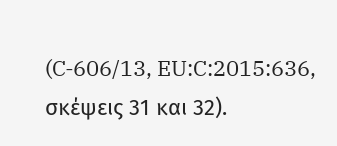(C‑606/13, EU:C:2015:636, σκέψεις 31 και 32).